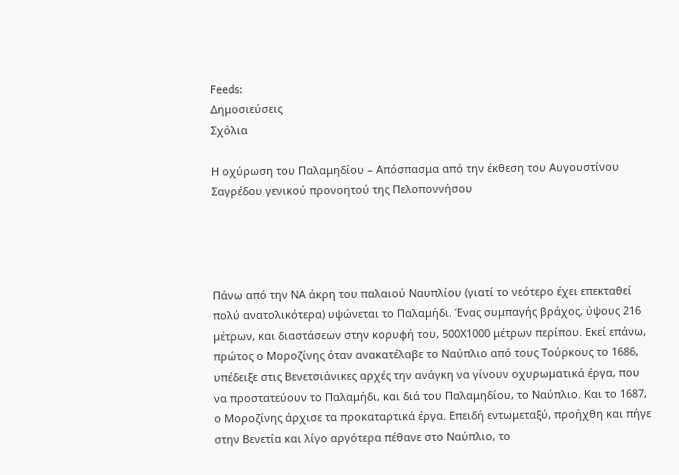Feeds:
Δημοσιεύσεις
Σχόλια

Η οχύρωση του Παλαμηδίου – Απόσπασμα από την έκθεση του Αυγουστίνου Σαγρέδου γενικού προνοητού της Πελοποννήσου




Πάνω από την ΝΑ άκρη του παλαιού Ναυπλίου (γιατί το νεότερο έχει επεκταθεί πολύ ανατολικότερα) υψώνεται το Παλαμήδι. Ένας συμπαγής βράχος, ύψους 216 μέτρων, και διαστάσεων στην κορυφή του, 500Χ1000 μέτρων περίπου. Εκεί επάνω, πρώτος ο Μοροζίνης όταν ανακατέλαβε το Ναύπλιο από τους Τούρκους το 1686, υπέδειξε στις Βενετσιάνικες αρχές την ανάγκη να γίνουν οχυρωματικά έργα, που να προστατεύουν το Παλαμήδι, και διά του Παλαμηδίου, το Ναύπλιο. Και το 1687, ο Μοροζίνης άρχισε τα προκαταρτικά έργα. Επειδή εντωμεταξύ, προήχθη και πήγε στην Βενετία και λίγο αργότερα πέθανε στο Ναύπλιο, το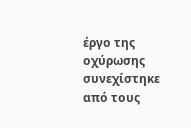έργο της οχύρωσης συνεχίστηκε από τους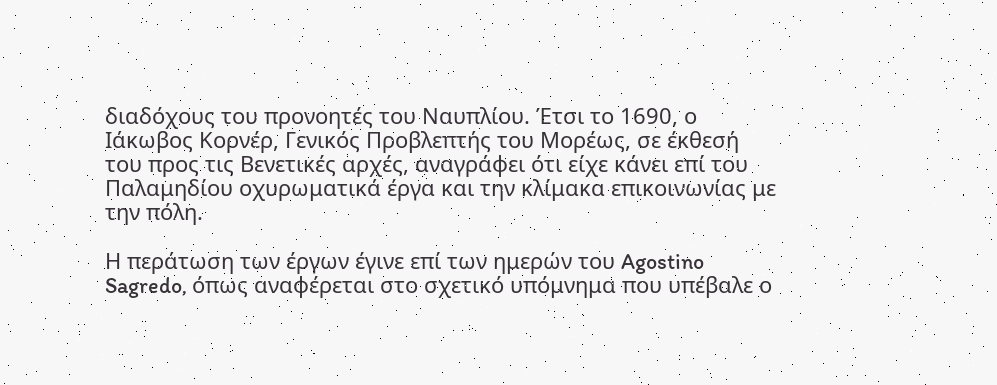διαδόχους του προνοητές του Ναυπλίου. Έτσι το 1690, ο Ιάκωβος Κορνέρ, Γενικός Προβλεπτής του Μορέως, σε έκθεσή του προς τις Βενετικές αρχές, αναγράφει ότι είχε κάνει επί του Παλαμηδίου οχυρωματικά έργα και την κλίμακα επικοινωνίας με την πόλη.

Η περάτωση των έργων έγινε επί των ημερών του Agostino Sagredo, όπως αναφέρεται στο σχετικό υπόμνημα που υπέβαλε ο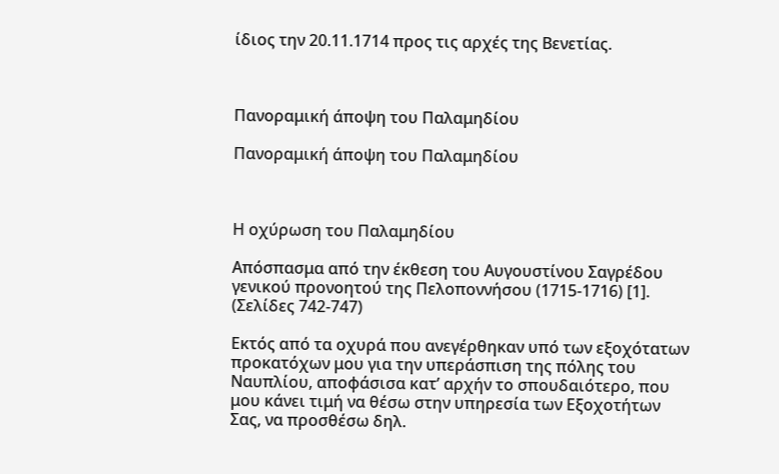ίδιος την 20.11.1714 προς τις αρχές της Βενετίας.



Πανοραμική άποψη του Παλαμηδίου

Πανοραμική άποψη του Παλαμηδίου



Η οχύρωση του Παλαμηδίου

Απόσπασμα από την έκθεση του Αυγουστίνου Σαγρέδου γενικού προνοητού της Πελοποννήσου (1715-1716) [1]. (Σελίδες 742-747)

Εκτός από τα οχυρά που ανεγέρθηκαν υπό των εξοχότατων προκατόχων μου για την υπεράσπιση της πόλης του Ναυπλίου, αποφάσισα κατ’ αρχήν το σπουδαιότερο, που μου κάνει τιμή να θέσω στην υπηρεσία των Εξοχοτήτων Σας, να προσθέσω δηλ.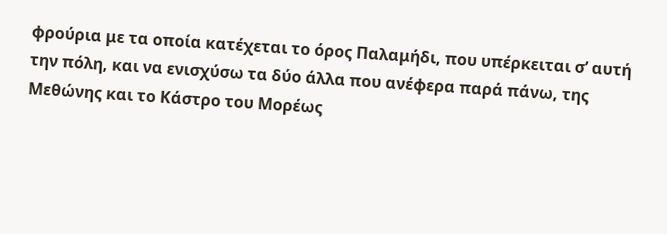φρούρια με τα οποία κατέχεται το όρος Παλαμήδι, που υπέρκειται σ’ αυτή την πόλη, και να ενισχύσω τα δύο άλλα που ανέφερα παρά πάνω, της Μεθώνης και το Κάστρο του Μορέως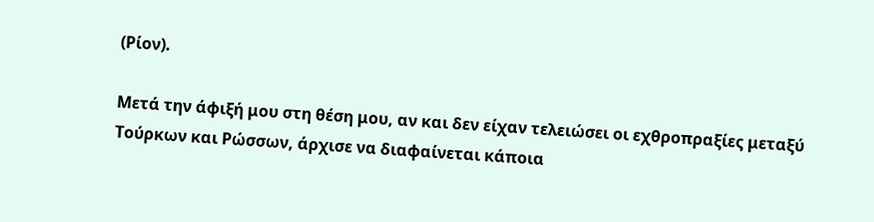(Ρίον).

Μετά την άφιξή μου στη θέση μου, αν και δεν είχαν τελειώσει οι εχθροπραξίες μεταξύ Τούρκων και Ρώσσων, άρχισε να διαφαίνεται κάποια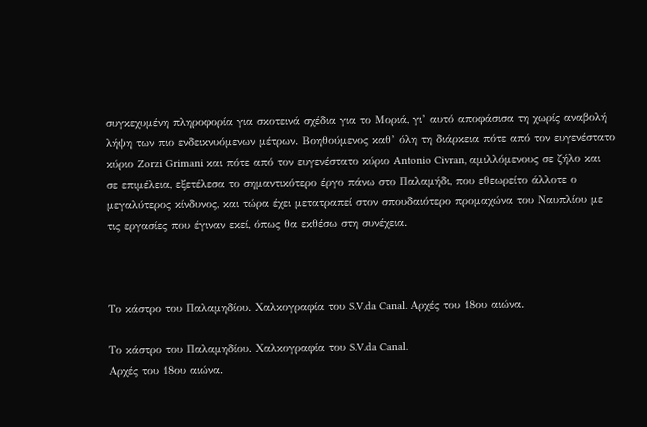συγκεχυμένη πληροφορία για σκοτεινά σχέδια για το Μοριά, γι’ αυτό αποφάσισα τη χωρίς αναβολή λήψη των πιο ενδεικνυόμενων μέτρων. Βοηθούμενος καθ’ όλη τη διάρκεια πότε από τον ευγενέστατο κύριο Zorzi Grimani και πότε από τον ευγενέστατο κύριο Antonio Civran, αμιλλόμενους σε ζήλο και σε επιμέλεια, εξετέλεσα το σημαντικότερο έργο πάνω στο Παλαμήδι, που εθεωρείτο άλλοτε ο μεγαλύτερος κίνδυνος, και τώρα έχει μετατραπεί στον σπουδαιότερο προμαχώνα του Ναυπλίου με τις εργασίες που έγιναν εκεί, όπως θα εκθέσω στη συνέχεια.



Το κάστρο του Παλαμηδίου. Χαλκογραφία του S.V.da Canal. Αρχές του 18ου αιώνα.

Το κάστρο του Παλαμηδίου. Χαλκογραφία του S.V.da Canal.
Αρχές του 18ου αιώνα.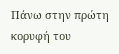Πάνω στην πρώτη κορυφή του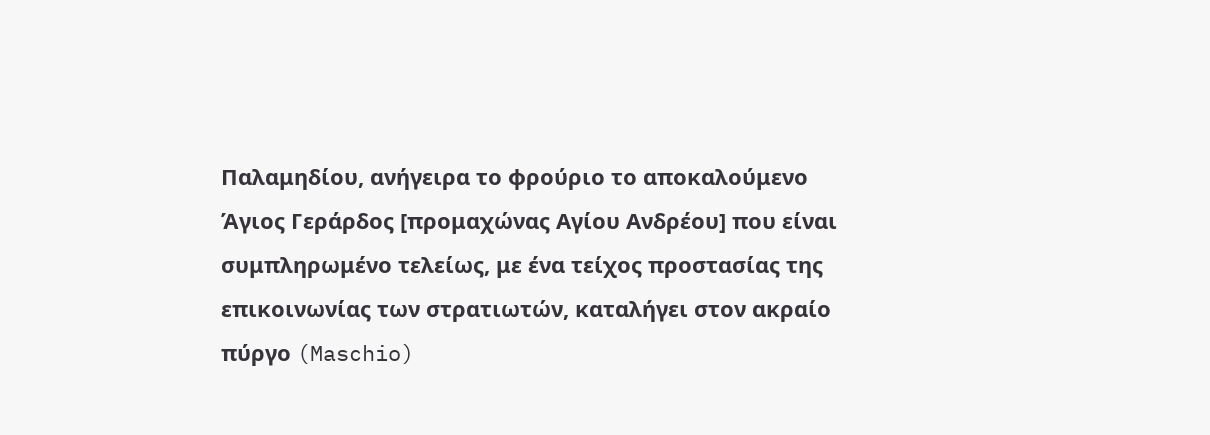Παλαμηδίου, ανήγειρα το φρούριο το αποκαλούμενο Άγιος Γεράρδος [προμαχώνας Αγίου Ανδρέου] που είναι συμπληρωμένο τελείως, με ένα τείχος προστασίας της επικοινωνίας των στρατιωτών, καταλήγει στον ακραίο πύργο (Maschio)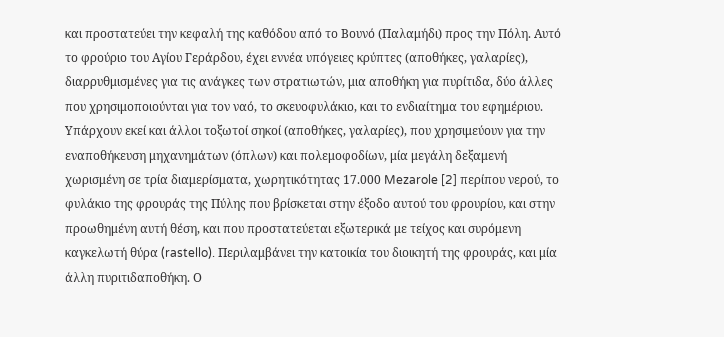και προστατεύει την κεφαλή της καθόδου από το Βουνό (Παλαμήδι) προς την Πόλη. Αυτό το φρούριο του Αγίου Γεράρδου, έχει εννέα υπόγειες κρύπτες (αποθήκες, γαλαρίες), διαρρυθμισμένες για τις ανάγκες των στρατιωτών, μια αποθήκη για πυρίτιδα, δύο άλλες που χρησιμοποιούνται για τον ναό, το σκευοφυλάκιο, και το ενδιαίτημα του εφημέριου. Υπάρχουν εκεί και άλλοι τοξωτοί σηκοί (αποθήκες, γαλαρίες), που χρησιμεύουν για την εναποθήκευση μηχανημάτων (όπλων) και πολεμοφοδίων, μία μεγάλη δεξαμενή χωρισμένη σε τρία διαμερίσματα, χωρητικότητας 17.000 Mezarole [2] περίπου νερού, το φυλάκιο της φρουράς της Πύλης που βρίσκεται στην έξοδο αυτού του φρουρίου, και στην προωθημένη αυτή θέση, και που προστατεύεται εξωτερικά με τείχος και συρόμενη καγκελωτή θύρα (rastello). Περιλαμβάνει την κατοικία του διοικητή της φρουράς, και μία άλλη πυριτιδαποθήκη. Ο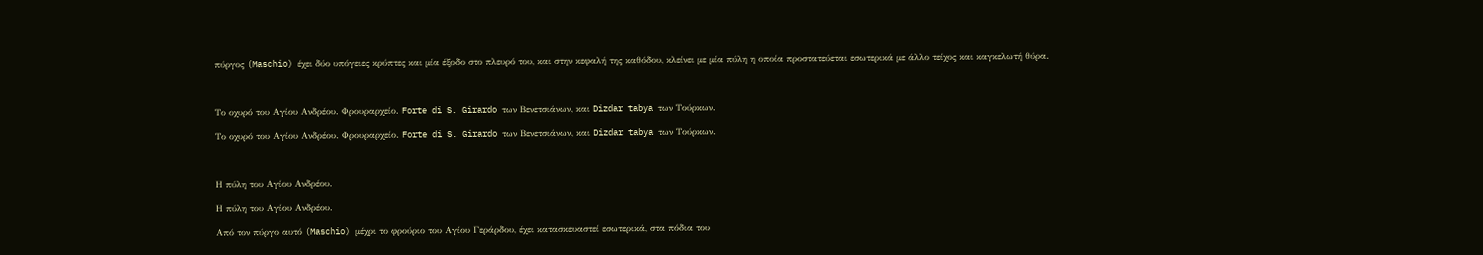πύργος (Maschio) έχει δύο υπόγειες κρύπτες και μία έξοδο στο πλευρό του, και στην κεφαλή της καθόδου, κλείνει με μία πύλη η οποία προστατεύεται εσωτερικά με άλλο τείχος και καγκελωτή θύρα.



Το οχυρό του Αγίου Ανδρέου. Φρουραρχείο. Forte di S. Girardo των Βενετσιάνων, και Dizdar tabya των Τούρκων.

Το οχυρό του Αγίου Ανδρέου. Φρουραρχείο. Forte di S. Girardo των Βενετσιάνων, και Dizdar tabya των Τούρκων.



Η πύλη του Αγίου Ανδρέου.

Η πύλη του Αγίου Ανδρέου.

Από τον πύργο αυτό (Maschio) μέχρι το φρούριο του Αγίου Γεράρδου, έχει κατασκευαστεί εσωτερικά, στα πόδια του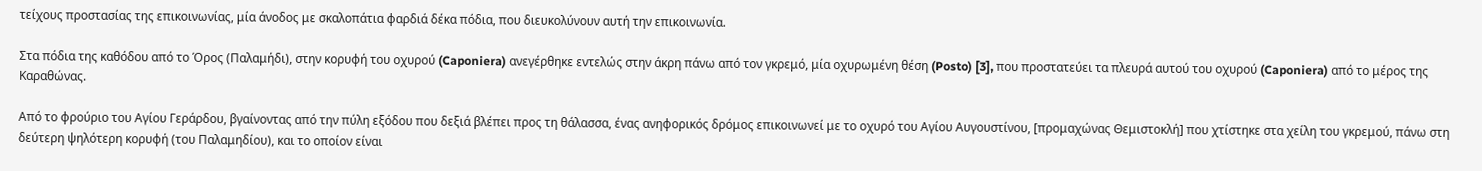τείχους προστασίας της επικοινωνίας, μία άνοδος με σκαλοπάτια φαρδιά δέκα πόδια, που διευκολύνουν αυτή την επικοινωνία.

Στα πόδια της καθόδου από το Όρος (Παλαμήδι), στην κορυφή του οχυρού (Caponiera) ανεγέρθηκε εντελώς στην άκρη πάνω από τον γκρεμό, μία οχυρωμένη θέση (Posto) [3], που προστατεύει τα πλευρά αυτού του οχυρού (Caponiera) από το μέρος της Καραθώνας.

Από το φρούριο του Αγίου Γεράρδου, βγαίνοντας από την πύλη εξόδου που δεξιά βλέπει προς τη θάλασσα, ένας ανηφορικός δρόμος επικοινωνεί με το οχυρό του Αγίου Αυγουστίνου, [προμαχώνας Θεμιστοκλή] που χτίστηκε στα χείλη του γκρεμού, πάνω στη δεύτερη ψηλότερη κορυφή (του Παλαμηδίου), και το οποίον είναι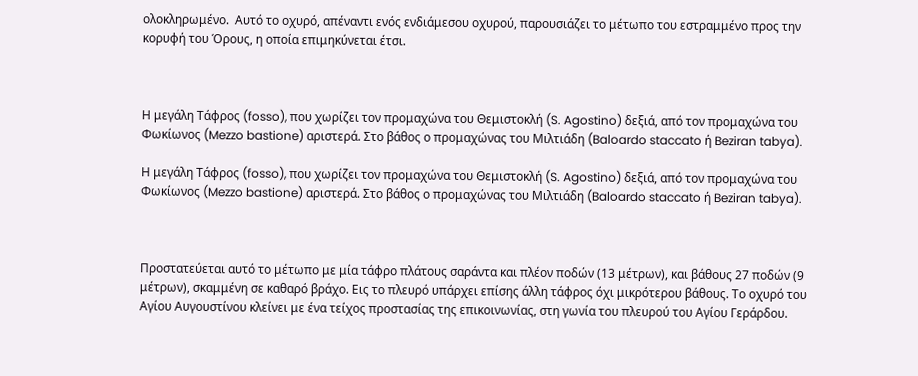ολοκληρωμένο.  Αυτό το οχυρό, απέναντι ενός ενδιάμεσου οχυρού, παρουσιάζει το μέτωπο του εστραμμένο προς την κορυφή του Όρους, η οποία επιμηκύνεται έτσι.



Η μεγάλη Τάφρος (fosso), που χωρίζει τον προμαχώνα του Θεμιστοκλή (S. Agostino) δεξιά, από τον προμαχώνα του Φωκίωνος (Mezzo bastione) αριστερά. Στο βάθος ο προμαχώνας του Μιλτιάδη (Baloardo staccato ή Beziran tabya).

Η μεγάλη Τάφρος (fosso), που χωρίζει τον προμαχώνα του Θεμιστοκλή (S. Agostino) δεξιά, από τον προμαχώνα του Φωκίωνος (Mezzo bastione) αριστερά. Στο βάθος ο προμαχώνας του Μιλτιάδη (Baloardo staccato ή Beziran tabya).



Προστατεύεται αυτό το μέτωπο με μία τάφρο πλάτους σαράντα και πλέον ποδών (13 μέτρων), και βάθους 27 ποδών (9 μέτρων), σκαμμένη σε καθαρό βράχο. Εις το πλευρό υπάρχει επίσης άλλη τάφρος όχι μικρότερου βάθους. Το οχυρό του Αγίου Αυγουστίνου κλείνει με ένα τείχος προστασίας της επικοινωνίας, στη γωνία του πλευρού του Αγίου Γεράρδου.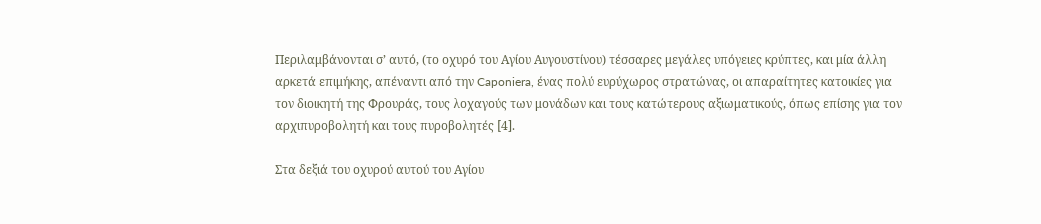Περιλαμβάνονται σ’ αυτό, (το οχυρό του Αγίου Αυγουστίνου) τέσσαρες μεγάλες υπόγειες κρύπτες, και μία άλλη αρκετά επιμήκης, απέναντι από την Caponiera, ένας πολύ ευρύχωρος στρατώνας, οι απαραίτητες κατοικίες για τον διοικητή της Φρουράς, τους λοχαγούς των μονάδων και τους κατώτερους αξιωματικούς, όπως επίσης για τον αρχιπυροβολητή και τους πυροβολητές [4].

Στα δεξιά του οχυρού αυτού του Αγίου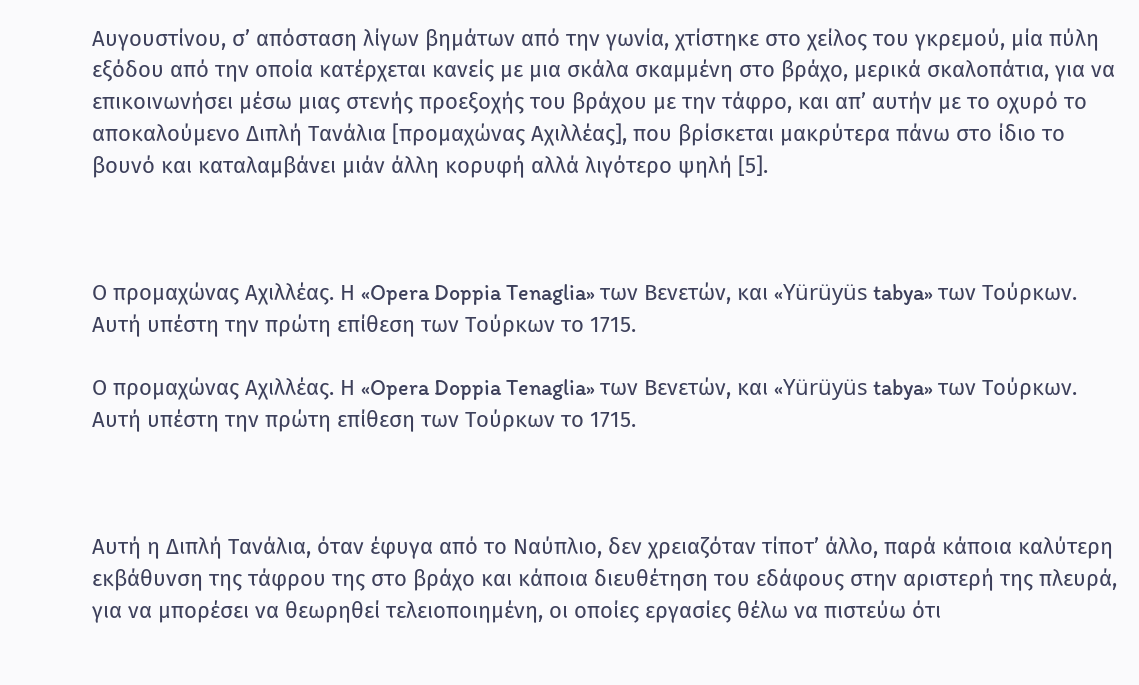Αυγουστίνου, σ’ απόσταση λίγων βημάτων από την γωνία, χτίστηκε στο χείλος του γκρεμού, μία πύλη εξόδου από την οποία κατέρχεται κανείς με μια σκάλα σκαμμένη στο βράχο, μερικά σκαλοπάτια, για να επικοινωνήσει μέσω μιας στενής προεξοχής του βράχου με την τάφρο, και απ’ αυτήν με το οχυρό το αποκαλούμενο Διπλή Τανάλια [προμαχώνας Αχιλλέας], που βρίσκεται μακρύτερα πάνω στο ίδιο το βουνό και καταλαμβάνει μιάν άλλη κορυφή αλλά λιγότερο ψηλή [5].



Ο προμαχώνας Αχιλλέας. Η «Opera Doppia Tenaglia» των Βενετών, και «Yürüyüs tabya» των Τούρκων. Αυτή υπέστη την πρώτη επίθεση των Τούρκων το 1715.

Ο προμαχώνας Αχιλλέας. Η «Opera Doppia Tenaglia» των Βενετών, και «Yürüyüs tabya» των Τούρκων. Αυτή υπέστη την πρώτη επίθεση των Τούρκων το 1715.



Αυτή η Διπλή Τανάλια, όταν έφυγα από το Ναύπλιο, δεν χρειαζόταν τίποτ’ άλλο, παρά κάποια καλύτερη εκβάθυνση της τάφρου της στο βράχο και κάποια διευθέτηση του εδάφους στην αριστερή της πλευρά, για να μπορέσει να θεωρηθεί τελειοποιημένη, οι οποίες εργασίες θέλω να πιστεύω ότι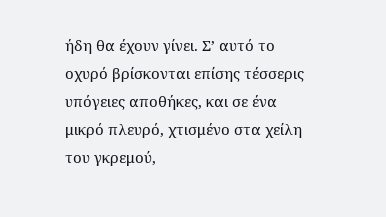ήδη θα έχουν γίνει. Σ’ αυτό το οχυρό βρίσκονται επίσης τέσσερις υπόγειες αποθήκες, και σε ένα μικρό πλευρό, χτισμένο στα χείλη του γκρεμού,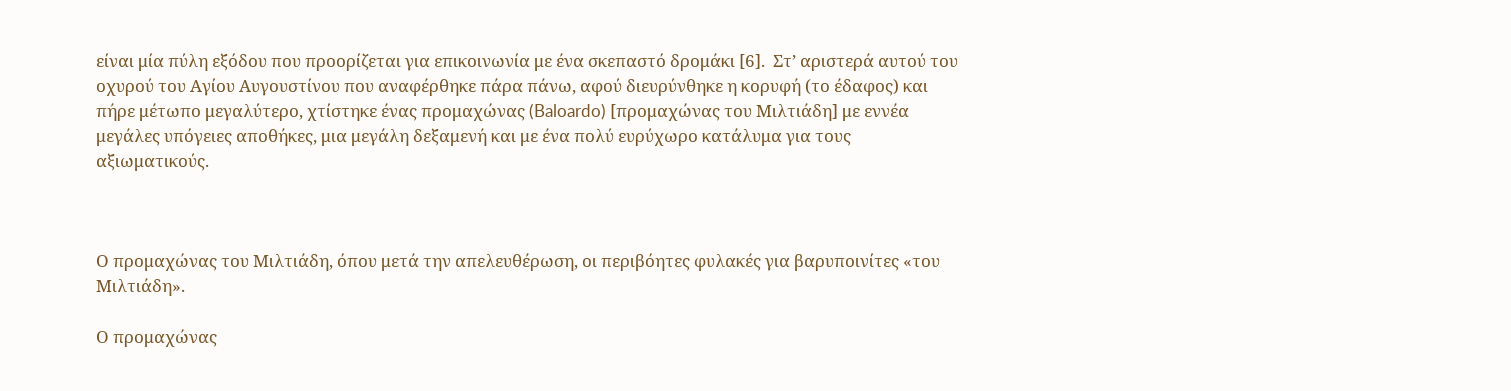είναι μία πύλη εξόδου που προορίζεται για επικοινωνία με ένα σκεπαστό δρομάκι [6].  Στ’ αριστερά αυτού του οχυρού του Αγίου Αυγουστίνου που αναφέρθηκε πάρα πάνω, αφού διευρύνθηκε η κορυφή (το έδαφος) και πήρε μέτωπο μεγαλύτερο, χτίστηκε ένας προμαχώνας (Baloardo) [προμαχώνας του Μιλτιάδη] με εννέα μεγάλες υπόγειες αποθήκες, μια μεγάλη δεξαμενή και με ένα πολύ ευρύχωρο κατάλυμα για τους αξιωματικούς.



Ο προμαχώνας του Μιλτιάδη, όπου μετά την απελευθέρωση, οι περιβόητες φυλακές για βαρυποινίτες «του Μιλτιάδη».

Ο προμαχώνας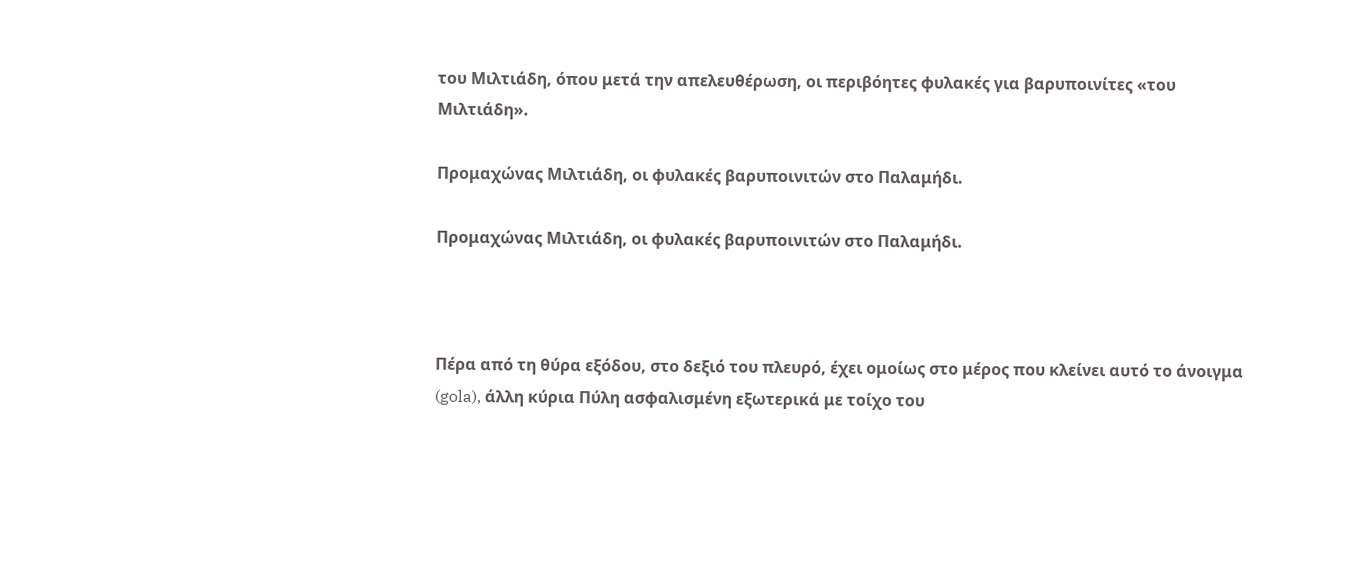του Μιλτιάδη, όπου μετά την απελευθέρωση, οι περιβόητες φυλακές για βαρυποινίτες «του Μιλτιάδη».

Προμαχώνας Μιλτιάδη, οι φυλακές βαρυποινιτών στο Παλαμήδι.

Προμαχώνας Μιλτιάδη, οι φυλακές βαρυποινιτών στο Παλαμήδι.



Πέρα από τη θύρα εξόδου, στο δεξιό του πλευρό, έχει ομοίως στο μέρος που κλείνει αυτό το άνοιγμα (gola), άλλη κύρια Πύλη ασφαλισμένη εξωτερικά με τοίχο του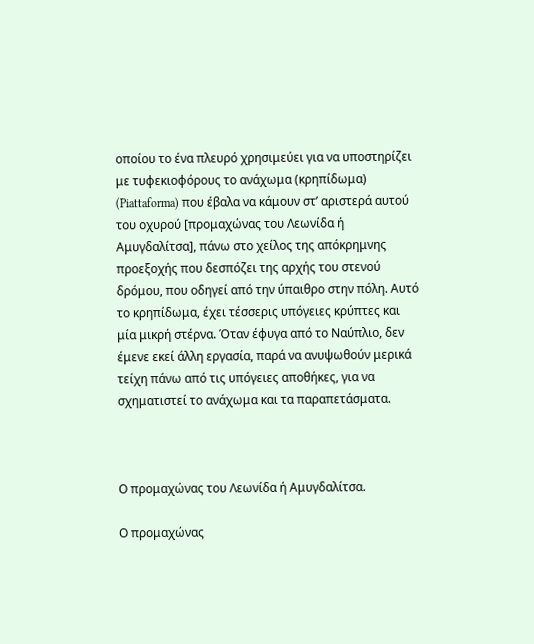οποίου το ένα πλευρό χρησιμεύει για να υποστηρίζει με τυφεκιοφόρους το ανάχωμα (κρηπίδωμα) (Piattaforma) που έβαλα να κάμουν στ’ αριστερά αυτού του οχυρού [προμαχώνας του Λεωνίδα ή Αμυγδαλίτσα], πάνω στο χείλος της απόκρημνης προεξοχής που δεσπόζει της αρχής του στενού δρόμου, που οδηγεί από την ύπαιθρο στην πόλη. Αυτό το κρηπίδωμα, έχει τέσσερις υπόγειες κρύπτες και μία μικρή στέρνα. Όταν έφυγα από το Ναύπλιο, δεν έμενε εκεί άλλη εργασία, παρά να ανυψωθούν μερικά τείχη πάνω από τις υπόγειες αποθήκες, για να σχηματιστεί το ανάχωμα και τα παραπετάσματα.



Ο προμαχώνας του Λεωνίδα ή Αμυγδαλίτσα.

Ο προμαχώνας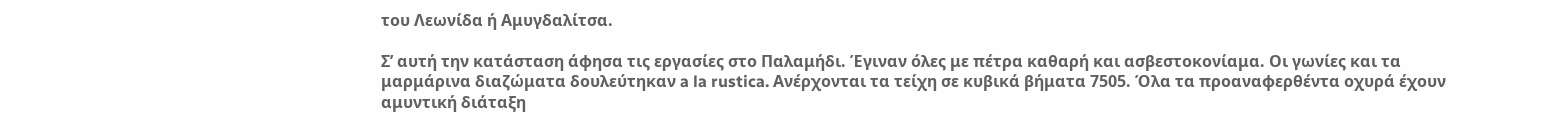του Λεωνίδα ή Αμυγδαλίτσα.

Σ’ αυτή την κατάσταση άφησα τις εργασίες στο Παλαμήδι. Έγιναν όλες με πέτρα καθαρή και ασβεστοκονίαμα. Οι γωνίες και τα μαρμάρινα διαζώματα δουλεύτηκαν a la rustica. Ανέρχονται τα τείχη σε κυβικά βήματα 7505. Όλα τα προαναφερθέντα οχυρά έχουν αμυντική διάταξη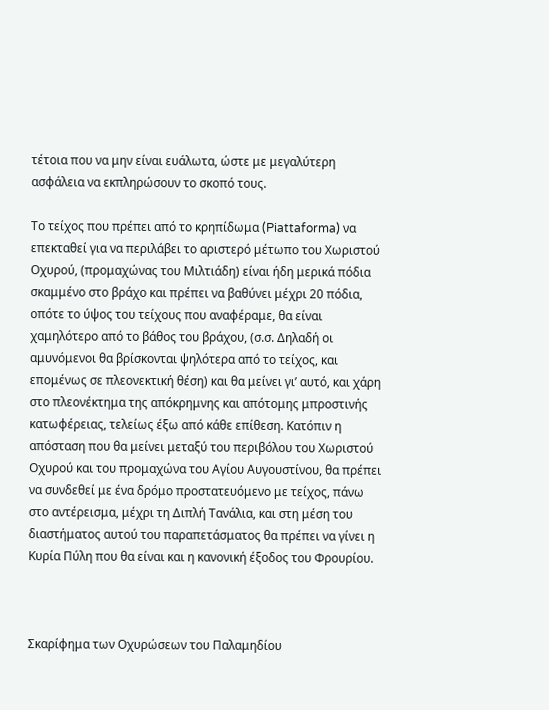τέτοια που να μην είναι ευάλωτα, ώστε με μεγαλύτερη ασφάλεια να εκπληρώσουν το σκοπό τους.

Το τείχος που πρέπει από το κρηπίδωμα (Piattaforma) να επεκταθεί για να περιλάβει το αριστερό μέτωπο του Χωριστού Οχυρού, (προμαχώνας του Μιλτιάδη) είναι ήδη μερικά πόδια σκαμμένο στο βράχο και πρέπει να βαθύνει μέχρι 20 πόδια, οπότε το ύψος του τείχους που αναφέραμε, θα είναι χαμηλότερο από το βάθος του βράχου, (σ.σ. Δηλαδή οι αμυνόμενοι θα βρίσκονται ψηλότερα από το τείχος, και επομένως σε πλεονεκτική θέση) και θα μείνει γι’ αυτό, και χάρη στο πλεονέκτημα της απόκρημνης και απότομης μπροστινής κατωφέρειας, τελείως έξω από κάθε επίθεση. Κατόπιν η απόσταση που θα μείνει μεταξύ του περιβόλου του Χωριστού Οχυρού και του προμαχώνα του Αγίου Αυγουστίνου, θα πρέπει να συνδεθεί με ένα δρόμο προστατευόμενο με τείχος, πάνω στο αντέρεισμα, μέχρι τη Διπλή Τανάλια, και στη μέση του διαστήματος αυτού του παραπετάσματος θα πρέπει να γίνει η Κυρία Πύλη που θα είναι και η κανονική έξοδος του Φρουρίου.



Σκαρίφημα των Οχυρώσεων του Παλαμηδίου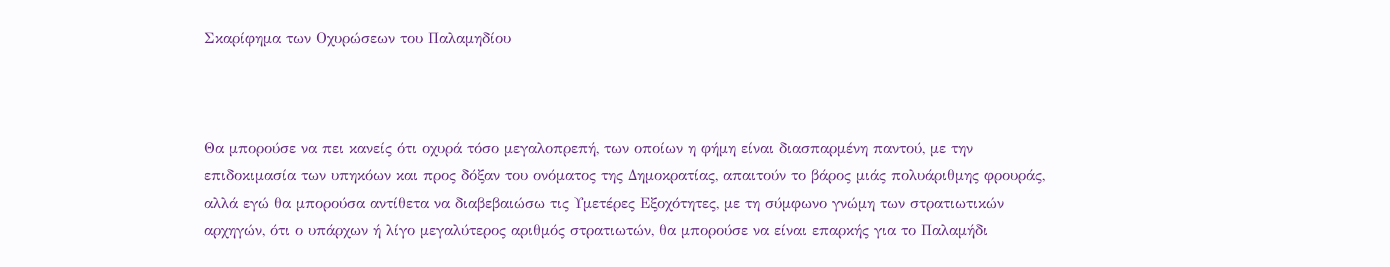Σκαρίφημα των Οχυρώσεων του Παλαμηδίου



Θα μπορούσε να πει κανείς ότι οχυρά τόσο μεγαλοπρεπή, των οποίων η φήμη είναι διασπαρμένη παντού, με την επιδοκιμασία των υπηκόων και προς δόξαν του ονόματος της Δημοκρατίας, απαιτούν το βάρος μιάς πολυάριθμης φρουράς, αλλά εγώ θα μπορούσα αντίθετα να διαβεβαιώσω τις Υμετέρες Εξοχότητες, με τη σύμφωνο γνώμη των στρατιωτικών αρχηγών, ότι ο υπάρχων ή λίγο μεγαλύτερος αριθμός στρατιωτών, θα μπορούσε να είναι επαρκής για το Παλαμήδι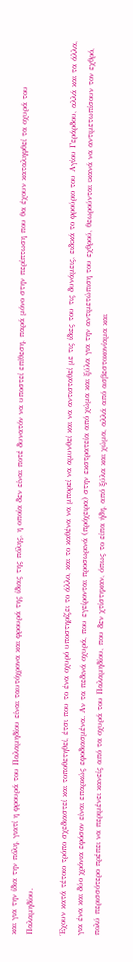και για την ίδια την πόλη, γιατί η φρουρά του Παλαμηδίου είναι ταυτόχρονα και φρουρά της ίδιας της πόλης, η οποία δεν είναι ποτέ δυνατόν να υποστεί επίθεση, παρά μόνο στην περίπτωση που θα έχουν καταληφθεί τα οχυρά του Παλαμηδίου.

Έχουν κατά τέτοιο τρόπο σχεδιαστεί και τοποθετηθεί, έτσι που το ένα οχυρό υποστηρίζει το άλλο, και το καθένα να μπορεί να αμυνθεί και να αντισταθεί με τις ίδιες του τις δυνάμεις, ειδικά το φρούριο του Αγίου Γεράρδου, αλλά και τα άλλα, για ένα και δύο χρόνια εφόσον είναι επαρκώς εφοδιασμένα. Αν τα πεδινά οχυρά, που εγείρονται προσωρινά (πρόχειρα) στην εκστρατεία από χώμα και ξύλα για την αντιμετώπιση του εχθρού, θεωρούνται ικανά να αντιμετωπίσουν τον εχθρό, πολύ περισσότερο πρέπει να περιμένει κανείς από τα οχυρά του Παλαμηδίου, που δεν χτίστηκαν, όπως το είπα ήδη, από ξύλα και χώμα, αλλά από ασβεστοκονίαμα και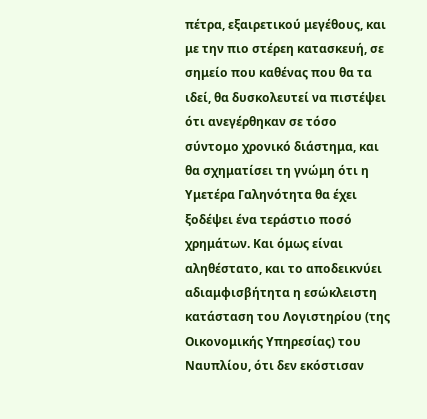πέτρα, εξαιρετικού μεγέθους, και με την πιο στέρεη κατασκευή, σε σημείο που καθένας που θα τα ιδεί, θα δυσκολευτεί να πιστέψει ότι ανεγέρθηκαν σε τόσο σύντομο χρονικό διάστημα, και θα σχηματίσει τη γνώμη ότι η Υμετέρα Γαληνότητα θα έχει ξοδέψει ένα τεράστιο ποσό χρημάτων. Και όμως είναι αληθέστατο, και το αποδεικνύει αδιαμφισβήτητα η εσώκλειστη κατάσταση του Λογιστηρίου (της Οικονομικής Υπηρεσίας) του Ναυπλίου, ότι δεν εκόστισαν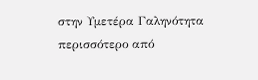στην Υμετέρα Γαληνότητα περισσότερο από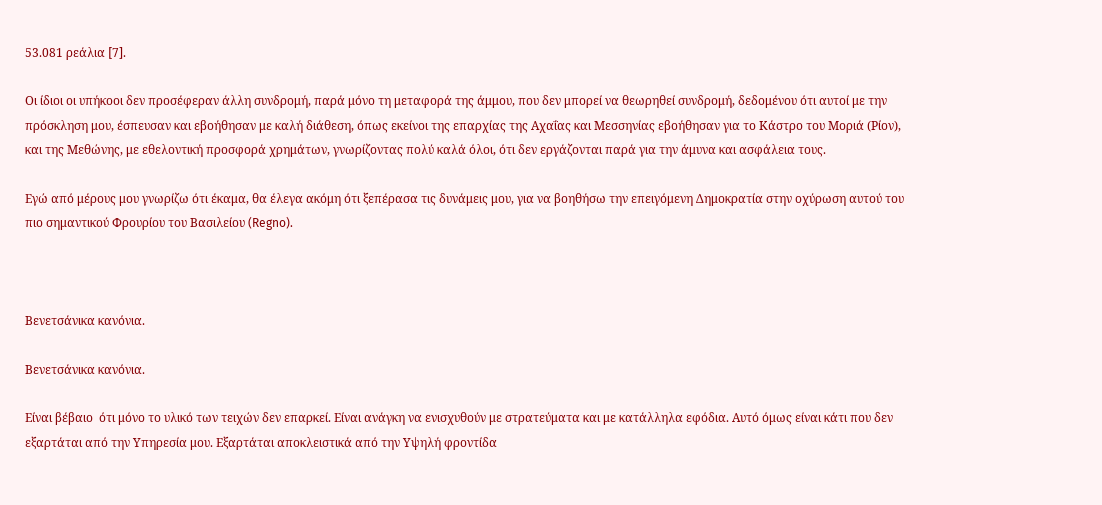53.081 ρεάλια [7].

Οι ίδιοι οι υπήκοοι δεν προσέφεραν άλλη συνδρομή, παρά μόνο τη μεταφορά της άμμου, που δεν μπορεί να θεωρηθεί συνδρομή, δεδομένου ότι αυτοί με την πρόσκληση μου, έσπευσαν και εβοήθησαν με καλή διάθεση, όπως εκείνοι της επαρχίας της Αχαΐας και Μεσσηνίας εβοήθησαν για το Κάστρο του Μοριά (Ρίον), και της Μεθώνης, με εθελοντική προσφορά χρημάτων, γνωρίζοντας πολύ καλά όλοι, ότι δεν εργάζονται παρά για την άμυνα και ασφάλεια τους.

Εγώ από μέρους μου γνωρίζω ότι έκαμα, θα έλεγα ακόμη ότι ξεπέρασα τις δυνάμεις μου, για να βοηθήσω την επειγόμενη Δημοκρατία στην οχύρωση αυτού του πιο σημαντικού Φρουρίου του Βασιλείου (Regno).



Βενετσάνικα κανόνια.

Βενετσάνικα κανόνια.

Είναι βέβαιο  ότι μόνο το υλικό των τειχών δεν επαρκεί. Είναι ανάγκη να ενισχυθούν με στρατεύματα και με κατάλληλα εφόδια. Αυτό όμως είναι κάτι που δεν εξαρτάται από την Υπηρεσία μου. Εξαρτάται αποκλειστικά από την Υψηλή φροντίδα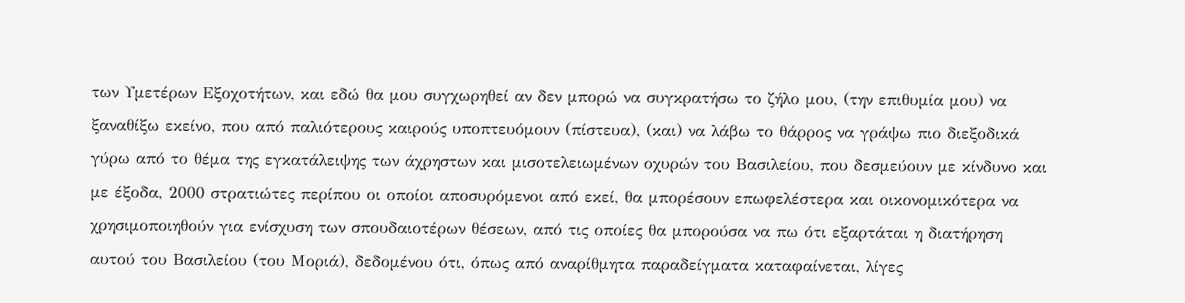των Υμετέρων Εξοχοτήτων, και εδώ θα μου συγχωρηθεί αν δεν μπορώ να συγκρατήσω το ζήλο μου, (την επιθυμία μου) να ξαναθίξω εκείνο, που από παλιότερους καιρούς υποπτευόμουν (πίστευα), (και) να λάβω το θάρρος να γράψω πιο διεξοδικά γύρω από το θέμα της εγκατάλειψης των άχρηστων και μισοτελειωμένων οχυρών του Βασιλείου, που δεσμεύουν με κίνδυνο και με έξοδα, 2000 στρατιώτες περίπου οι οποίοι αποσυρόμενοι από εκεί, θα μπορέσουν επωφελέστερα και οικονομικότερα να χρησιμοποιηθούν για ενίσχυση των σπουδαιοτέρων θέσεων, από τις οποίες θα μπορούσα να πω ότι εξαρτάται η διατήρηση αυτού του Βασιλείου (του Μοριά), δεδομένου ότι, όπως από αναρίθμητα παραδείγματα καταφαίνεται, λίγες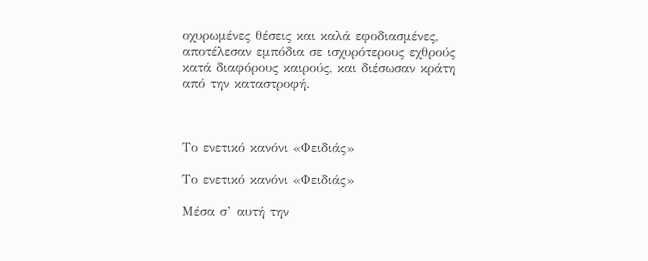οχυρωμένες θέσεις και καλά εφοδιασμένες, αποτέλεσαν εμπόδια σε ισχυρότερους εχθρούς κατά διαφόρους καιρούς, και διέσωσαν κράτη από την καταστροφή.



Το ενετικό κανόνι «Φειδιάς»

Το ενετικό κανόνι «Φειδιάς»

Μέσα σ’ αυτή την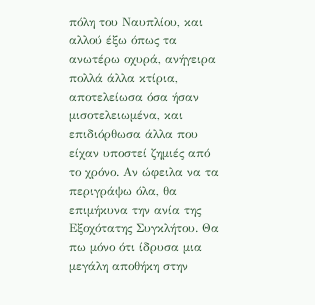πόλη του Ναυπλίου, και αλλού έξω όπως τα ανωτέρω οχυρά, ανήγειρα πολλά άλλα κτίρια, αποτελείωσα όσα ήσαν μισοτελειωμένα, και επιδιόρθωσα άλλα που είχαν υποστεί ζημιές από το χρόνο. Αν ώφειλα να τα περιγράψω όλα, θα επιμήκυνα την ανία της Εξοχότατης Συγκλήτου. Θα πω μόνο ότι ίδρυσα μια μεγάλη αποθήκη στην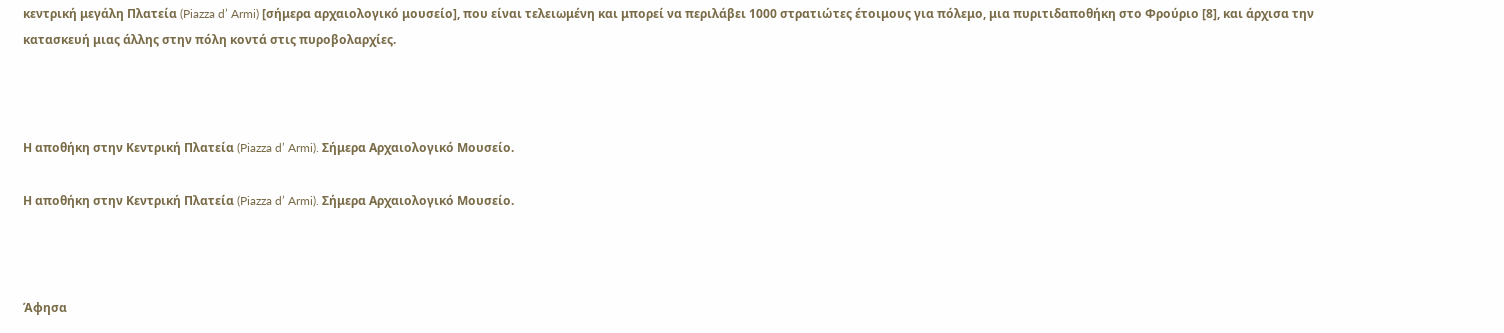κεντρική μεγάλη Πλατεία (Piazza d’ Armi) [σήμερα αρχαιολογικό μουσείο], που είναι τελειωμένη και μπορεί να περιλάβει 1000 στρατιώτες έτοιμους για πόλεμο, μια πυριτιδαποθήκη στο Φρούριο [8], και άρχισα την κατασκευή μιας άλλης στην πόλη κοντά στις πυροβολαρχίες.



Η αποθήκη στην Κεντρική Πλατεία (Piazza d’ Armi). Σήμερα Αρχαιολογικό Μουσείο.

Η αποθήκη στην Κεντρική Πλατεία (Piazza d’ Armi). Σήμερα Αρχαιολογικό Μουσείο.



Άφησα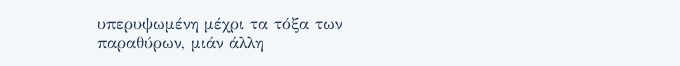υπερυψωμένη μέχρι τα τόξα των παραθύρων, μιάν άλλη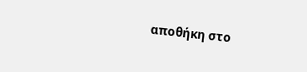αποθήκη στο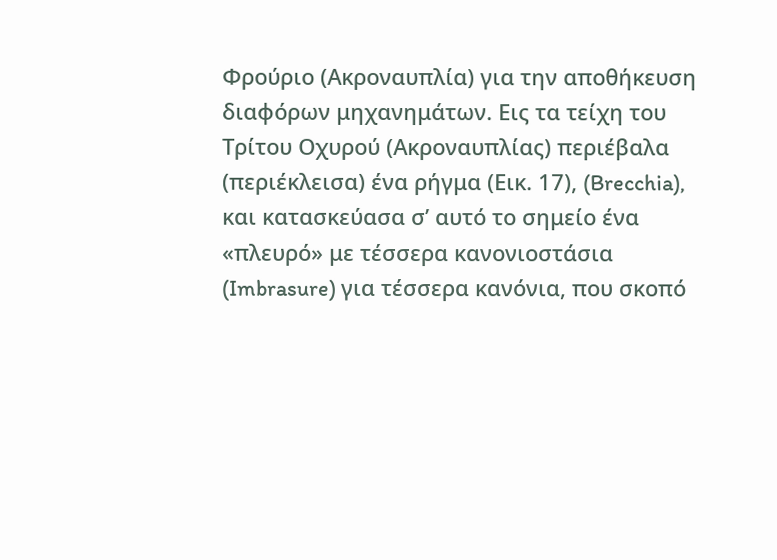Φρούριο (Ακροναυπλία) για την αποθήκευση διαφόρων μηχανημάτων. Εις τα τείχη του Τρίτου Οχυρού (Ακροναυπλίας) περιέβαλα (περιέκλεισα) ένα ρήγμα (Εικ. 17), (Brecchia), και κατασκεύασα σ’ αυτό το σημείο ένα «πλευρό» με τέσσερα κανονιοστάσια (Imbrasure) για τέσσερα κανόνια, που σκοπό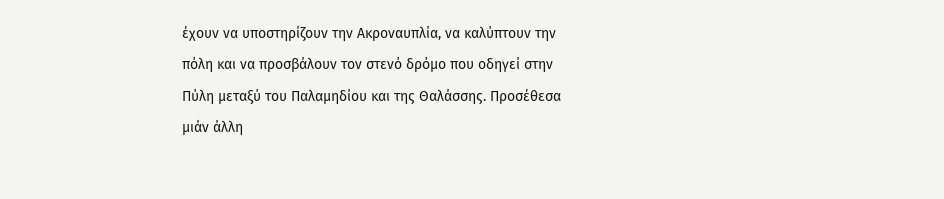έχουν να υποστηρίζουν την Ακροναυπλία, να καλύπτουν την πόλη και να προσβάλουν τον στενό δρόμο που οδηγεί στην Πύλη μεταξύ του Παλαμηδίου και της Θαλάσσης. Προσέθεσα μιάν άλλη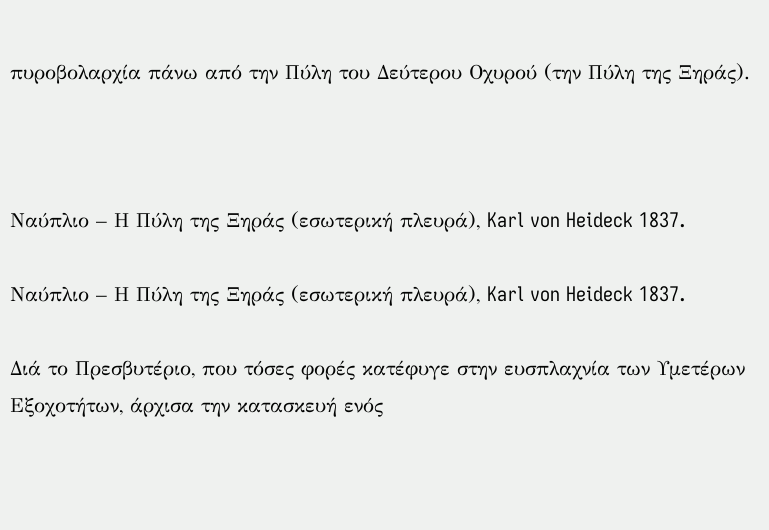πυροβολαρχία πάνω από την Πύλη του Δεύτερου Οχυρού (την Πύλη της Ξηράς).



Ναύπλιο – Η Πύλη της Ξηράς (εσωτερική πλευρά), Karl von Heideck 1837.

Ναύπλιο – Η Πύλη της Ξηράς (εσωτερική πλευρά), Karl von Heideck 1837.

Διά το Πρεσβυτέριο, που τόσες φορές κατέφυγε στην ευσπλαχνία των Υμετέρων Εξοχοτήτων, άρχισα την κατασκευή ενός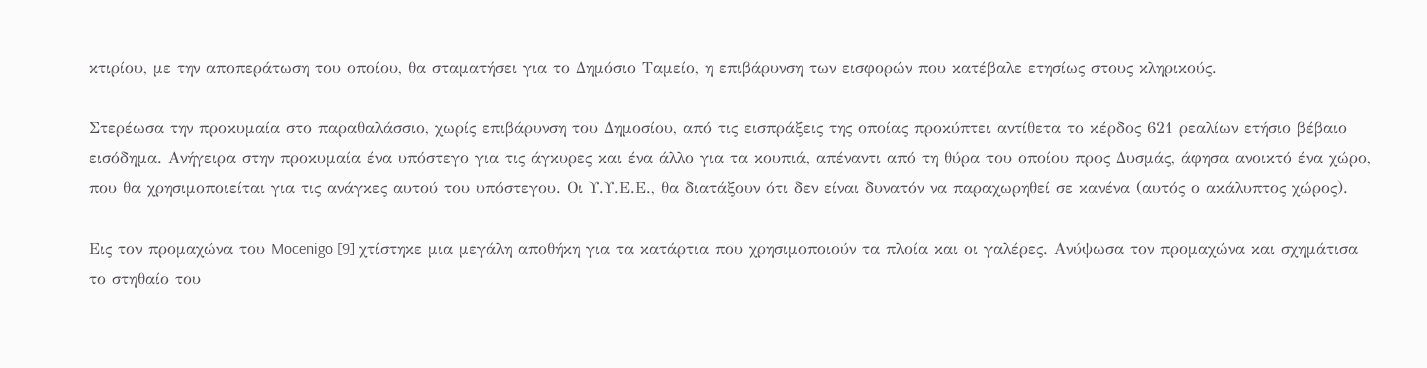κτιρίου, με την αποπεράτωση του οποίου, θα σταματήσει για το Δημόσιο Ταμείο, η επιβάρυνση των εισφορών που κατέβαλε ετησίως στους κληρικούς.

Στερέωσα την προκυμαία στο παραθαλάσσιο, χωρίς επιβάρυνση του Δημοσίου, από τις εισπράξεις της οποίας προκύπτει αντίθετα το κέρδος 621 ρεαλίων ετήσιο βέβαιο εισόδημα. Ανήγειρα στην προκυμαία ένα υπόστεγο για τις άγκυρες και ένα άλλο για τα κουπιά, απέναντι από τη θύρα του οποίου προς Δυσμάς, άφησα ανοικτό ένα χώρο, που θα χρησιμοποιείται για τις ανάγκες αυτού του υπόστεγου. Οι Υ.Υ.Ε.Ε., θα διατάξουν ότι δεν είναι δυνατόν να παραχωρηθεί σε κανένα (αυτός ο ακάλυπτος χώρος).

Εις τον προμαχώνα του Mocenigo [9] χτίστηκε μια μεγάλη αποθήκη για τα κατάρτια που χρησιμοποιούν τα πλοία και οι γαλέρες. Ανύψωσα τον προμαχώνα και σχημάτισα το στηθαίο του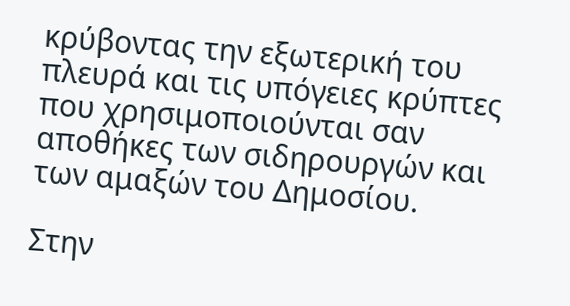κρύβοντας την εξωτερική του πλευρά και τις υπόγειες κρύπτες που χρησιμοποιούνται σαν αποθήκες των σιδηρουργών και των αμαξών του Δημοσίου.

Στην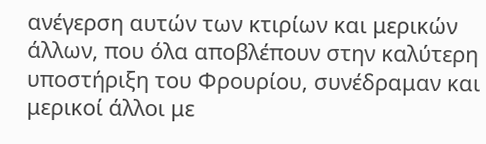ανέγερση αυτών των κτιρίων και μερικών άλλων, που όλα αποβλέπουν στην καλύτερη υποστήριξη του Φρουρίου, συνέδραμαν και μερικοί άλλοι με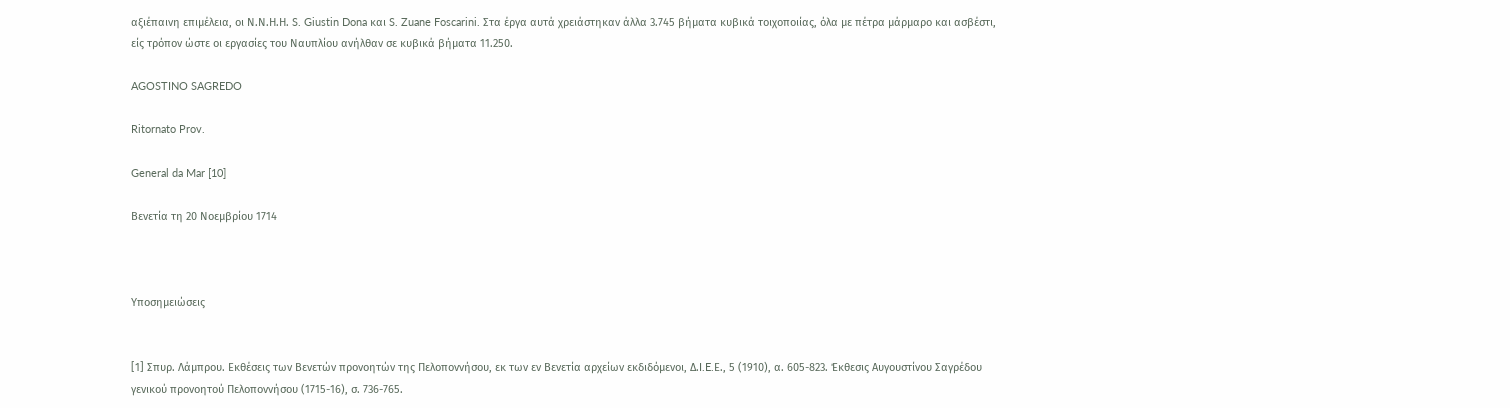αξιέπαινη επιμέλεια, οι Ν.Ν.Η.Η. S. Giustin Dona και S. Zuane Foscarini. Στα έργα αυτά χρειάστηκαν άλλα 3.745 βήματα κυβικά τοιχοποιίας, όλα με πέτρα μάρμαρο και ασβέστι, είς τρόπον ώστε οι εργασίες του Ναυπλίου ανήλθαν σε κυβικά βήματα 11.250.

AGOSTINO SAGREDO

Ritornato Prov.

General da Mar [10]

Βενετία τη 20 Νοεμβρίου 1714



Υποσημειώσεις


[1] Σπυρ. Λάμπρου. Εκθέσεις των Βενετών προνοητών της Πελοποννήσου, εκ των εν Βενετία αρχείων εκδιδόμενοι, Δ.I.E.Ε., 5 (1910), α. 605-823. Έκθεσις Αυγουστίνου Σαγρέδου γενικού προνοητού Πελοποννήσου (1715-16), σ. 736-765.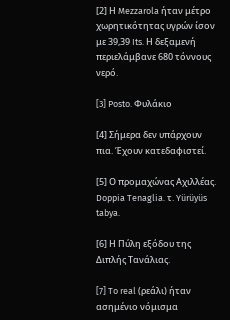[2] Η Mezzarola ήταν μέτρο χωρητικότητας υγρών ίσον με 39,39 Its. Η δεξαμενή περιελάμβανε 680 τόννους νερό.

[3] Posto. Φυλάκιο

[4] Σήμερα δεν υπάρχουν πια. Έχουν κατεδαφιστεί.

[5] Ο προμαχώνας Αχιλλέας. Doppia Tenaglia. τ. Yürüyüs tabya.

[6] Η Πύλη εξόδου της Διπλής Τανάλιας.

[7] To real (ρεάλι) ήταν ασημένιο νόμισμα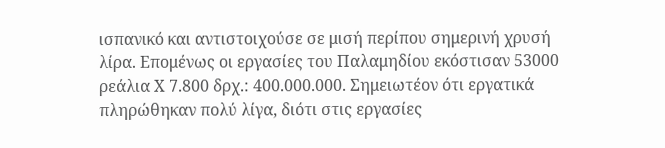ισπανικό και αντιστοιχούσε σε μισή περίπου σημερινή χρυσή λίρα. Επομένως οι εργασίες του Παλαμηδίου εκόστισαν 53000 ρεάλια Χ 7.800 δρχ.: 400.000.000. Σημειωτέον ότι εργατικά πληρώθηκαν πολύ λίγα, διότι στις εργασίες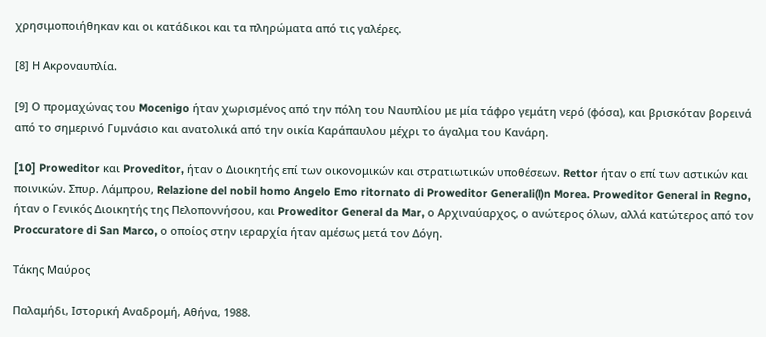χρησιμοποιήθηκαν και οι κατάδικοι και τα πληρώματα από τις γαλέρες.

[8] Η Ακροναυπλία.

[9] Ο προμαχώνας του Mocenigo ήταν χωρισμένος από την πόλη του Ναυπλίου με μία τάφρο γεμάτη νερό (φόσα), και βρισκόταν βορεινά από το σημερινό Γυμνάσιο και ανατολικά από την οικία Καράπαυλου μέχρι το άγαλμα του Κανάρη.

[10] Proweditor και Proveditor, ήταν ο Διοικητής επί των οικονομικών και στρατιωτικών υποθέσεων. Rettor ήταν ο επί των αστικών και ποινικών. Σπυρ. Λάμπρου, Relazione del nobil homo Angelo Emo ritornato di Proweditor Generali(l)n Morea. Proweditor General in Regno, ήταν ο Γενικός Διοικητής της Πελoπoννήσoυ, και Proweditor General da Mar, ο Αρχιναύαρχος, ο ανώτερος όλων, αλλά κατώτερος από τον Proccuratore di San Marco, ο οποίος στην ιεραρχία ήταν αμέσως μετά τον Δόγη.

Τάκης Μαύρος

Παλαμήδι, Ιστορική Αναδρομή, Αθήνα, 1988.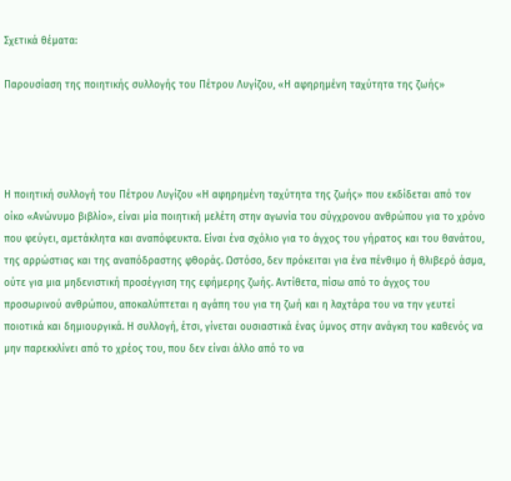Σχετικά θέματα:

Παρουσίαση της ποιητικής συλλογής του Πέτρου Λυγίζου, «Η αφηρημένη ταχύτητα της ζωής»




Η ποιητική συλλογή του Πέτρου Λυγίζου «Η αφηρημένη ταχύτητα της ζωής» που εκδίδεται από τον οίκο «Ανώνυμο βιβλίο», είναι μία ποιητική μελέτη στην αγωνία του σύγχρονου ανθρώπου για το χρόνο που φεύγει, αμετάκλητα και αναπόφευκτα. Είναι ένα σχόλιο για το άγχος του γήρατος και του θανάτου, της αρρώστιας και της αναπόδραστης φθοράς. Ωστόσο, δεν πρόκειται για ένα πένθιμο ή θλιβερό άσμα, ούτε για μια μηδενιστική προσέγγιση της εφήμερης ζωής. Αντίθετα, πίσω από το άγχος του προσωρινού ανθρώπου, αποκαλύπτεται η αγάπη του για τη ζωή και η λαχτάρα του να την γευτεί ποιοτικά και δημιουργικά. Η συλλογή, έτσι, γίνεται ουσιαστικά ένας ύμνος στην ανάγκη του καθενός να μην παρεκκλίνει από το χρέος του, που δεν είναι άλλο από το να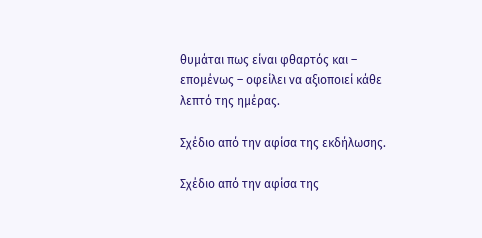θυμάται πως είναι φθαρτός και – επομένως – οφείλει να αξιοποιεί κάθε λεπτό της ημέρας.

Σχέδιο από την αφίσα της εκδήλωσης.

Σχέδιο από την αφίσα της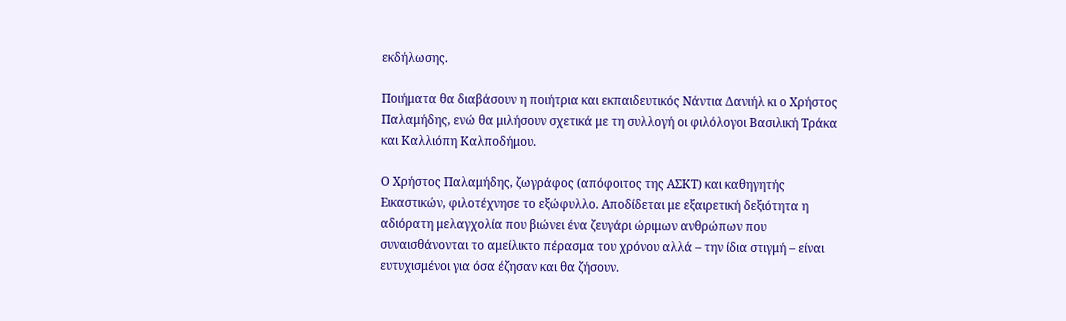εκδήλωσης.

Ποιήματα θα διαβάσουν η ποιήτρια και εκπαιδευτικός Νάντια Δανιήλ κι ο Χρήστος Παλαμήδης, ενώ θα μιλήσουν σχετικά με τη συλλογή οι φιλόλογοι Βασιλική Τράκα και Καλλιόπη Καλποδήμου.

Ο Χρήστος Παλαμήδης, ζωγράφος (απόφοιτος της ΑΣΚΤ) και καθηγητής Εικαστικών, φιλοτέχνησε το εξώφυλλο. Αποδίδεται με εξαιρετική δεξιότητα η αδιόρατη μελαγχολία που βιώνει ένα ζευγάρι ώριμων ανθρώπων που συναισθάνονται το αμείλικτο πέρασμα του χρόνου αλλά – την ίδια στιγμή – είναι ευτυχισμένοι για όσα έζησαν και θα ζήσουν.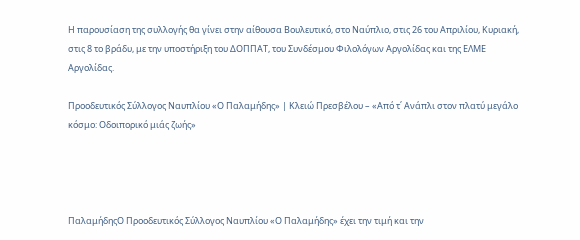Η παρουσίαση της συλλογής θα γίνει στην αίθουσα Βουλευτικό, στο Ναύπλιο, στις 26 του Απριλίου, Κυριακή, στις 8 το βράδυ, με την υποστήριξη του ΔΟΠΠΑΤ, του Συνδέσμου Φιλολόγων Αργολίδας και της ΕΛΜΕ Αργολίδας.

Προοδευτικός Σύλλογος Ναυπλίου «Ο Παλαμήδης» | Κλειώ Πρεσβέλου – «Από τ΄ Ανάπλι στον πλατύ μεγάλο κόσμο: Οδοιπορικό μιάς ζωής»




ΠαλαμήδηςO Προοδευτικός Σύλλογος Ναυπλίου «Ο Παλαμήδης» έχει την τιμή και την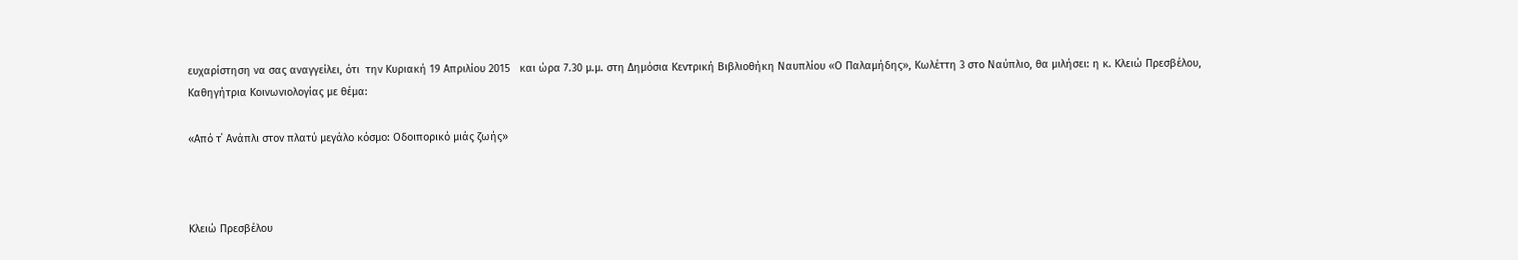ευχαρίστηση να σας αναγγείλει, ότι  την Κυριακή 19 Απριλίου 2015   και ώρα 7.30 μ.μ. στη Δημόσια Κεντρική Βιβλιοθήκη Ναυπλίου «Ο Παλαμήδης», Κωλέττη 3 στο Ναύπλιο, θα μιλήσει: η κ. Κλειώ Πρεσβέλου, Καθηγήτρια Κοινωνιολογίας με θέμα:

«Από τ΄ Ανάπλι στον πλατύ μεγάλο κόσμο: Οδοιπορικό μιάς ζωής»



Κλειώ Πρεσβέλου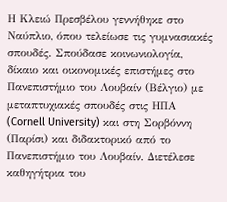Η Κλειώ Πρεσβέλου γεννήθηκε στο Ναύπλιο, όπου τελείωσε τις γυμνασιακές σπουδές. Σπούδασε κοινωνιολογία, δίκαιο και οικονομικές επιστήμες στο Πανεπιστήμιο του Λουβαίν (Βέλγιο) με μεταπτυχιακές σπουδές στις ΗΠΑ (Cornell University) και στη Σορβόννη (Παρίσι) και διδακτορικό από το Πανεπιστήμιο του Λουβαίν. Διετέλεσε καθηγήτρια του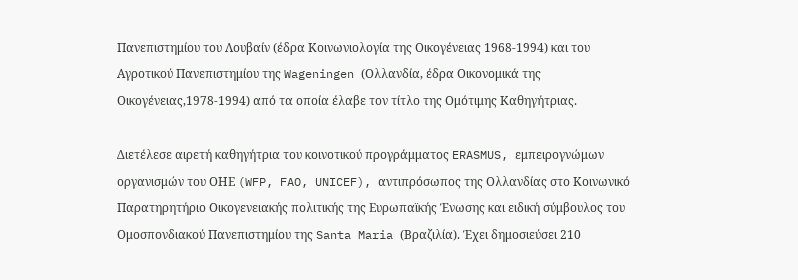Πανεπιστημίου του Λουβαίν (έδρα Κοινωνιολογία της Οικογένειας 1968-1994) και του Αγροτικού Πανεπιστημίου της Wageningen (Ολλανδία, έδρα Οικονομικά της Οικογένειας,1978-1994) από τα οποία έλαβε τον τίτλο της Ομότιμης Καθηγήτριας.

Διετέλεσε αιρετή καθηγήτρια του κοινοτικού προγράμματος ERASMUS, εμπειρογνώμων οργανισμών του ΟΗΕ (WFP, FAO, UNICEF), αντιπρόσωπος της Ολλανδίας στο Κοινωνικό Παρατηρητήριο Οικογενειακής πολιτικής της Ευρωπαϊκής Ένωσης και ειδική σύμβουλος του Ομοσπονδιακού Πανεπιστημίου της Santa Maria (Βραζιλία). Έχει δημοσιεύσει 210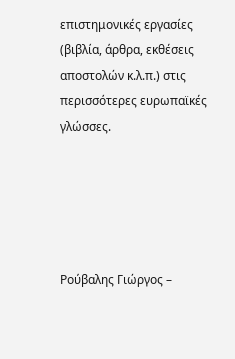επιστημονικές εργασίες (βιβλία, άρθρα, εκθέσεις αποστολών κ.λ.π.) στις περισσότερες ευρωπαϊκές γλώσσες.





Ρούβαλης Γιώργος –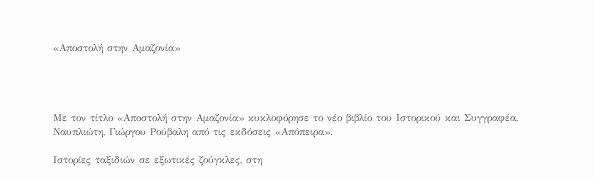«Αποστολή στην Αμαζονία»




Με τον τίτλο «Αποστολή στην Αμαζονία» κυκλοφόρησε το νέο βιβλίο του Ιστορικού και Συγγραφέα, Ναυπλιώτη, Γιώργου Ρούβαλη από τις εκδόσεις «Απόπειρα».

Ιστορίες ταξιδιών σε εξωτικές ζούγκλες, στη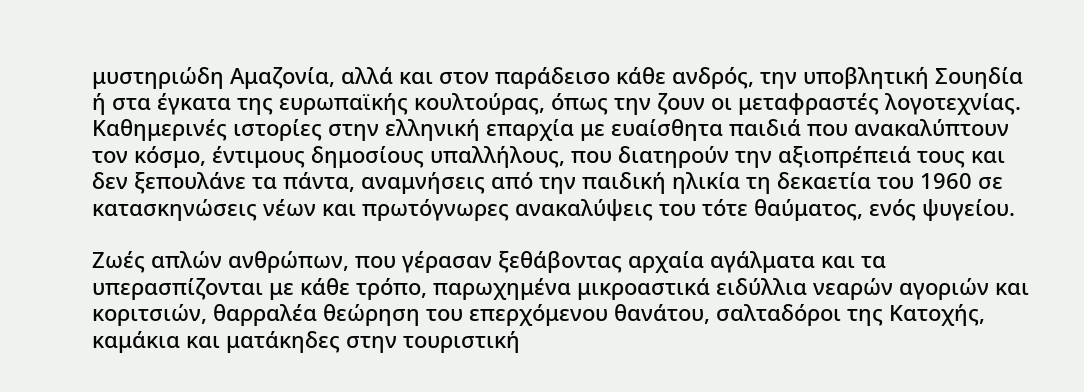μυστηριώδη Αμαζονία, αλλά και στον παράδεισο κάθε ανδρός, την υποβλητική Σουηδία ή στα έγκατα της ευρωπαϊκής κουλτούρας, όπως την ζουν οι μεταφραστές λογοτεχνίας. Καθημερινές ιστορίες στην ελληνική επαρχία με ευαίσθητα παιδιά που ανακαλύπτουν τον κόσμο, έντιμους δημοσίους υπαλλήλους, που διατηρούν την αξιοπρέπειά τους και δεν ξεπουλάνε τα πάντα, αναμνήσεις από την παιδική ηλικία τη δεκαετία του 1960 σε κατασκηνώσεις νέων και πρωτόγνωρες ανακαλύψεις του τότε θαύματος, ενός ψυγείου.

Ζωές απλών ανθρώπων, που γέρασαν ξεθάβοντας αρχαία αγάλματα και τα υπερασπίζονται με κάθε τρόπο, παρωχημένα μικροαστικά ειδύλλια νεαρών αγοριών και κοριτσιών, θαρραλέα θεώρηση του επερχόμενου θανάτου, σαλταδόροι της Κατοχής, καμάκια και ματάκηδες στην τουριστική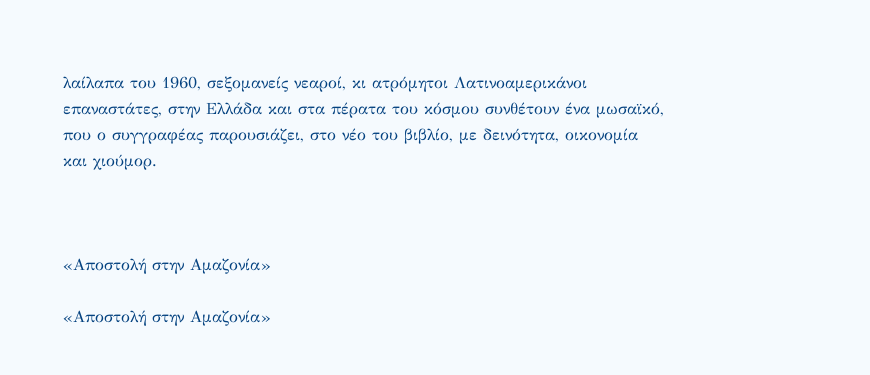λαίλαπα του 1960, σεξομανείς νεαροί, κι ατρόμητοι Λατινοαμερικάνοι επαναστάτες, στην Ελλάδα και στα πέρατα του κόσμου συνθέτουν ένα μωσαϊκό, που ο συγγραφέας παρουσιάζει, στο νέο του βιβλίο, με δεινότητα, οικονομία και χιούμορ.



«Αποστολή στην Αμαζονία»

«Αποστολή στην Αμαζονία»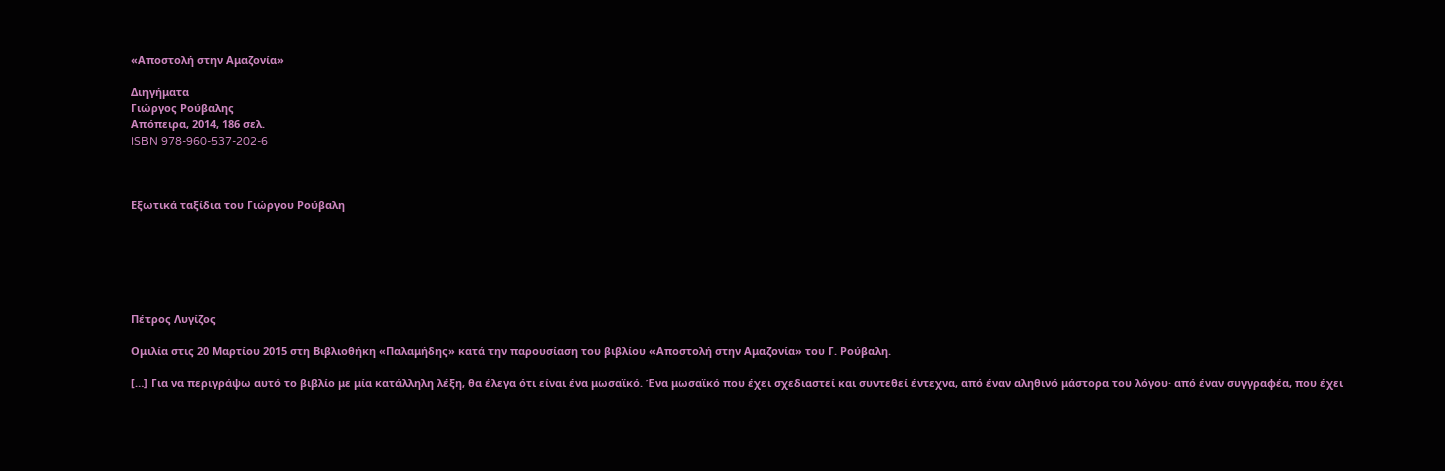«Αποστολή στην Αμαζονία»

Διηγήματα
Γιώργος Ρούβαλης
Απόπειρα, 2014, 186 σελ.
ISBN 978-960-537-202-6



Εξωτικά ταξίδια του Γιώργου Ρούβαλη






Πέτρος Λυγίζος

Ομιλία στις 20 Μαρτίου 2015 στη Βιβλιοθήκη «Παλαμήδης» κατά την παρουσίαση του βιβλίου «Αποστολή στην Αμαζονία» του Γ. Ρούβαλη.

[…] Για να περιγράψω αυτό το βιβλίο με μία κατάλληλη λέξη, θα έλεγα ότι είναι ένα μωσαϊκό. Ένα μωσαϊκό που έχει σχεδιαστεί και συντεθεί έντεχνα, από έναν αληθινό μάστορα του λόγου· από έναν συγγραφέα, που έχει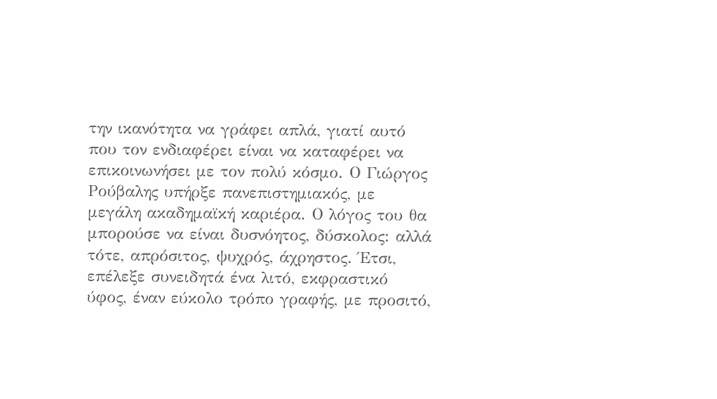την ικανότητα να γράφει απλά, γιατί αυτό που τον ενδιαφέρει είναι να καταφέρει να επικοινωνήσει με τον πολύ κόσμο. Ο Γιώργος Ρούβαλης υπήρξε πανεπιστημιακός, με μεγάλη ακαδημαϊκή καριέρα. Ο λόγος του θα μπορούσε να είναι δυσνόητος, δύσκολος: αλλά τότε, απρόσιτος, ψυχρός, άχρηστος. Έτσι, επέλεξε συνειδητά ένα λιτό, εκφραστικό ύφος, έναν εύκολο τρόπο γραφής, με προσιτό,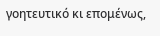γοητευτικό κι επομένως,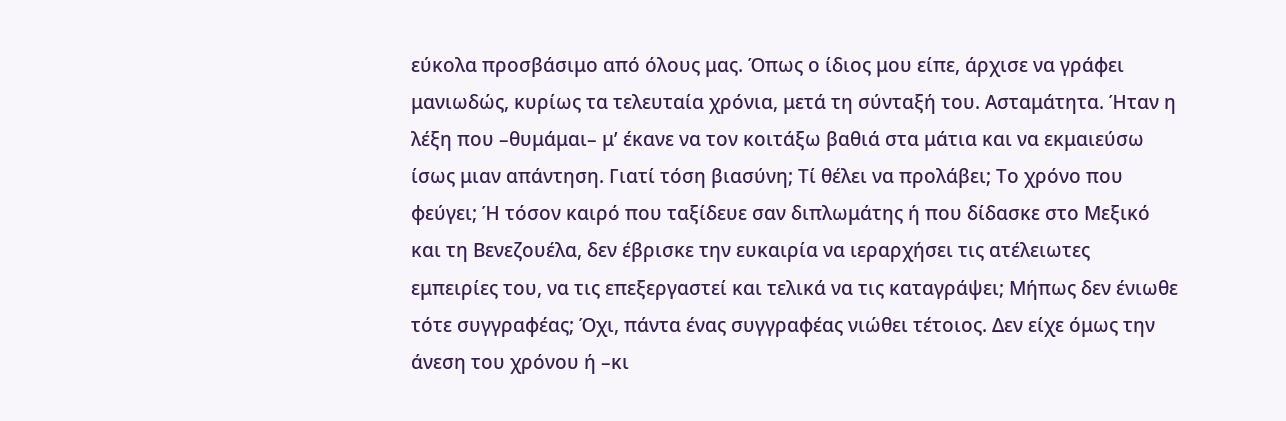εύκολα προσβάσιμο από όλους μας. Όπως ο ίδιος μου είπε, άρχισε να γράφει μανιωδώς, κυρίως τα τελευταία χρόνια, μετά τη σύνταξή του. Ασταμάτητα. Ήταν η λέξη που –θυμάμαι– μ’ έκανε να τον κοιτάξω βαθιά στα μάτια και να εκμαιεύσω ίσως μιαν απάντηση. Γιατί τόση βιασύνη; Τί θέλει να προλάβει; Το χρόνο που φεύγει; Ή τόσον καιρό που ταξίδευε σαν διπλωμάτης ή που δίδασκε στο Μεξικό και τη Βενεζουέλα, δεν έβρισκε την ευκαιρία να ιεραρχήσει τις ατέλειωτες εμπειρίες του, να τις επεξεργαστεί και τελικά να τις καταγράψει; Μήπως δεν ένιωθε τότε συγγραφέας; Όχι, πάντα ένας συγγραφέας νιώθει τέτοιος. Δεν είχε όμως την άνεση του χρόνου ή –κι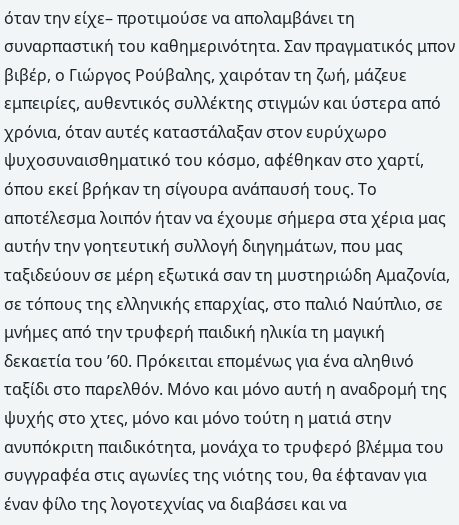όταν την είχε– προτιμούσε να απολαμβάνει τη συναρπαστική του καθημερινότητα. Σαν πραγματικός μπον βιβέρ, ο Γιώργος Ρούβαλης, χαιρόταν τη ζωή, μάζευε εμπειρίες, αυθεντικός συλλέκτης στιγμών και ύστερα από χρόνια, όταν αυτές καταστάλαξαν στον ευρύχωρο ψυχοσυναισθηματικό του κόσμο, αφέθηκαν στο χαρτί, όπου εκεί βρήκαν τη σίγουρα ανάπαυσή τους. Το αποτέλεσμα λοιπόν ήταν να έχουμε σήμερα στα χέρια μας αυτήν την γοητευτική συλλογή διηγημάτων, που μας ταξιδεύουν σε μέρη εξωτικά σαν τη μυστηριώδη Αμαζονία, σε τόπους της ελληνικής επαρχίας, στο παλιό Ναύπλιο, σε μνήμες από την τρυφερή παιδική ηλικία τη μαγική δεκαετία του ’60. Πρόκειται επομένως για ένα αληθινό ταξίδι στο παρελθόν. Μόνο και μόνο αυτή η αναδρομή της ψυχής στο χτες, μόνο και μόνο τούτη η ματιά στην ανυπόκριτη παιδικότητα, μονάχα το τρυφερό βλέμμα του συγγραφέα στις αγωνίες της νιότης του, θα έφταναν για έναν φίλο της λογοτεχνίας να διαβάσει και να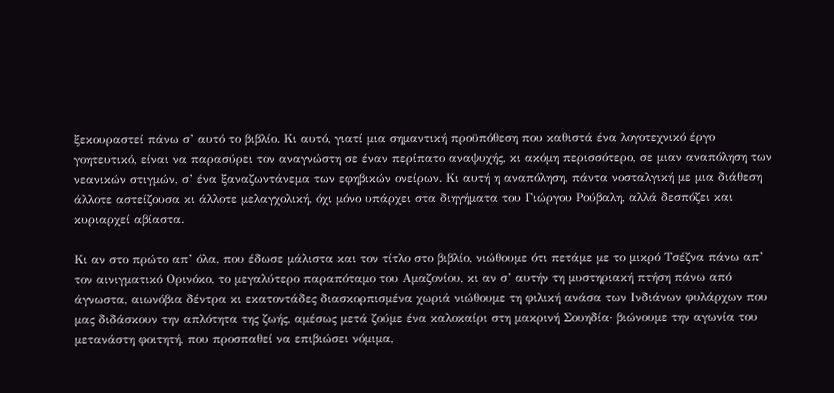ξεκουραστεί πάνω σ’ αυτό το βιβλίο. Κι αυτό, γιατί μια σημαντική προϋπόθεση που καθιστά ένα λογοτεχνικό έργο γοητευτικό, είναι να παρασύρει τον αναγνώστη σε έναν περίπατο αναψυχής, κι ακόμη περισσότερο, σε μιαν αναπόληση των νεανικών στιγμών, σ’ ένα ξαναζωντάνεμα των εφηβικών ονείρων. Κι αυτή η αναπόληση, πάντα νοσταλγική με μια διάθεση άλλοτε αστείζουσα κι άλλοτε μελαγχολική, όχι μόνο υπάρχει στα διηγήματα του Γιώργου Ρούβαλη, αλλά δεσπόζει και κυριαρχεί αβίαστα.

Κι αν στο πρώτο απ’ όλα, που έδωσε μάλιστα και τον τίτλο στο βιβλίο, νιώθουμε ότι πετάμε με το μικρό Τσέζνα πάνω απ’ τον αινιγματικό Ορινόκο, το μεγαλύτερο παραπόταμο του Αμαζονίου, κι αν σ’ αυτήν τη μυστηριακή πτήση πάνω από άγνωστα, αιωνόβια δέντρα κι εκατοντάδες διασκορπισμένα χωριά νιώθουμε τη φιλική ανάσα των Ινδιάνων φυλάρχων που μας διδάσκουν την απλότητα της ζωής, αμέσως μετά ζούμε ένα καλοκαίρι στη μακρινή Σουηδία· βιώνουμε την αγωνία του μετανάστη φοιτητή, που προσπαθεί να επιβιώσει νόμιμα,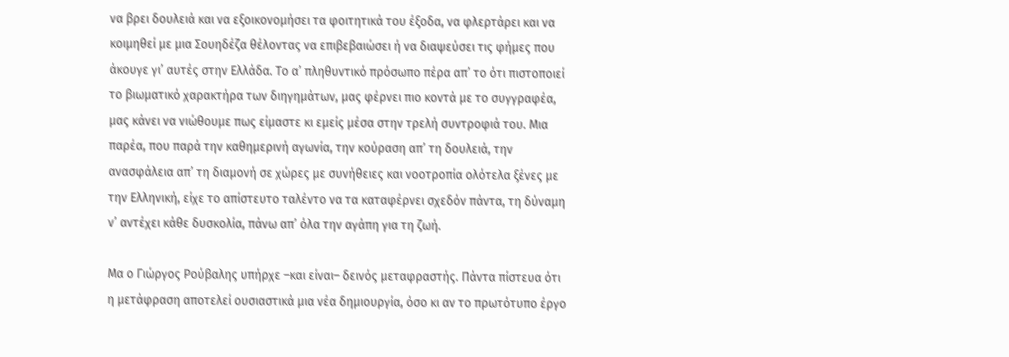να βρει δουλειά και να εξοικονομήσει τα φοιτητικά του έξοδα, να φλερτάρει και να κοιμηθεί με μια Σουηδέζα θέλοντας να επιβεβαιώσει ή να διαψεύσει τις φήμες που άκουγε γι’ αυτές στην Ελλάδα. Το α’ πληθυντικό πρόσωπο πέρα απ’ το ότι πιστοποιεί το βιωματικό χαρακτήρα των διηγημάτων, μας φέρνει πιο κοντά με το συγγραφέα, μας κάνει να νιώθουμε πως είμαστε κι εμείς μέσα στην τρελή συντροφιά του. Μια παρέα, που παρά την καθημερινή αγωνία, την κούραση απ’ τη δουλειά, την ανασφάλεια απ’ τη διαμονή σε χώρες με συνήθειες και νοοτροπία ολότελα ξένες με την Ελληνική, είχε το απίστευτο ταλέντο να τα καταφέρνει σχεδόν πάντα, τη δύναμη ν’ αντέχει κάθε δυσκολία, πάνω απ’ όλα την αγάπη για τη ζωή.

Μα ο Γιώργος Ρούβαλης υπήρχε –και είναι– δεινός μεταφραστής. Πάντα πίστευα ότι η μετάφραση αποτελεί ουσιαστικά μια νέα δημιουργία, όσο κι αν το πρωτότυπο έργο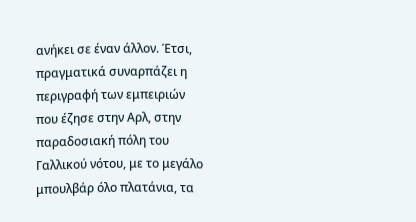ανήκει σε έναν άλλον. Έτσι, πραγματικά συναρπάζει η περιγραφή των εμπειριών που έζησε στην Αρλ, στην παραδοσιακή πόλη του Γαλλικού νότου, με το μεγάλο μπουλβάρ όλο πλατάνια, τα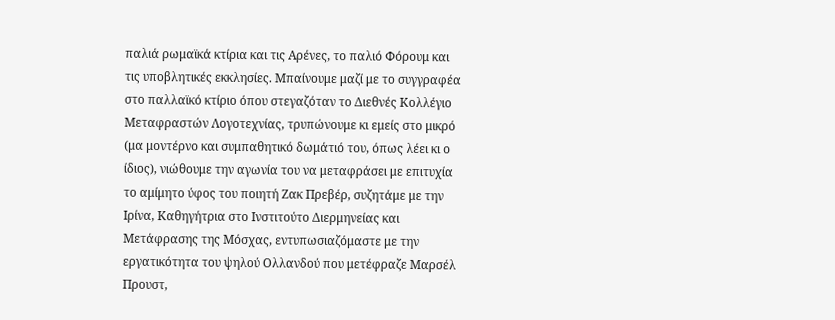παλιά ρωμαϊκά κτίρια και τις Αρένες, το παλιό Φόρουμ και τις υποβλητικές εκκλησίες. Μπαίνουμε μαζί με το συγγραφέα στο παλλαϊκό κτίριο όπου στεγαζόταν το Διεθνές Κολλέγιο Μεταφραστών Λογοτεχνίας, τρυπώνουμε κι εμείς στο μικρό (μα μοντέρνο και συμπαθητικό δωμάτιό του, όπως λέει κι ο ίδιος), νιώθουμε την αγωνία του να μεταφράσει με επιτυχία το αμίμητο ύφος του ποιητή Ζακ Πρεβέρ, συζητάμε με την Ιρίνα, Καθηγήτρια στο Ινστιτούτο Διερμηνείας και Μετάφρασης της Μόσχας, εντυπωσιαζόμαστε με την εργατικότητα του ψηλού Ολλανδού που μετέφραζε Μαρσέλ Προυστ,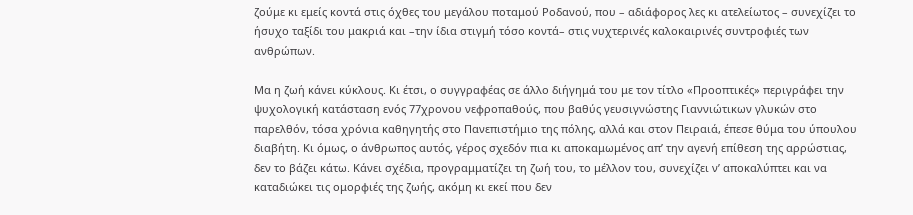ζούμε κι εμείς κοντά στις όχθες του μεγάλου ποταμού Ροδανού, που – αδιάφορος λες κι ατελείωτος – συνεχίζει το ήσυχο ταξίδι του μακριά και –την ίδια στιγμή τόσο κοντά– στις νυχτερινές καλοκαιρινές συντροφιές των ανθρώπων.

Μα η ζωή κάνει κύκλους. Κι έτσι, ο συγγραφέας σε άλλο διήγημά του με τον τίτλο «Προοπτικές» περιγράφει την ψυχολογική κατάσταση ενός 77χρονου νεφροπαθούς, που βαθύς γευσιγνώστης Γιαννιώτικων γλυκών στο παρελθόν, τόσα χρόνια καθηγητής στο Πανεπιστήμιο της πόλης, αλλά και στον Πειραιά, έπεσε θύμα του ύπουλου διαβήτη. Κι όμως, ο άνθρωπος αυτός, γέρος σχεδόν πια κι αποκαμωμένος απ’ την αγενή επίθεση της αρρώστιας, δεν το βάζει κάτω. Κάνει σχέδια, προγραμματίζει τη ζωή του, το μέλλον του, συνεχίζει ν’ αποκαλύπτει και να καταδιώκει τις ομορφιές της ζωής, ακόμη κι εκεί που δεν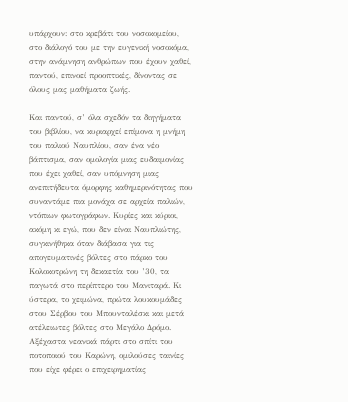υπάρχουν: στο κρεβάτι του νοσοκομείου, στο διάλογό του με την ευγενική νοσοκόμα, στην ανάμνηση ανθρώπων που έχουν χαθεί, παντού, επινοεί προοπτικές, δίνοντας σε όλους μας μαθήματα ζωής.

Και παντού, σ’ όλα σχεδόν τα διηγήματα του βιβλίου, να κυριαρχεί επίμονα η μνήμη του παλιού Ναυπλίου, σαν ένα νέο βάπτισμα, σαν ομολογία μιας ευδαιμονίας που έχει χαθεί, σαν υπόμνηση μιας ανεπιτήδευτα όμορφης καθημερινότητας που συναντάμε πια μονάχα σε αρχεία παλιών, ντόπιων φωτογράφων. Κυρίες και κύριοι, ακόμη κι εγώ, που δεν είναι Ναυπλιώτης, συγκινήθηκα όταν διάβασα για τις απογευματινές βόλτες στο πάρκο του Κολοκοτρώνη τη δεκαετία του ’30, τα παγωτά στο περίπτερο του Μανιταρά. Κι ύστερα, το χειμώνα, πρώτα λουκουμάδες στου Σέρβου του Μπουνταλέσκι και μετά ατέλειωτες βόλτες στο Μεγάλο Δρόμο. Αξέχαστα νεανικά πάρτι στο σπίτι του ποτοποιού του Καρώνη, ομιλούσες ταινίες που είχε φέρει ο επιχειρηματίας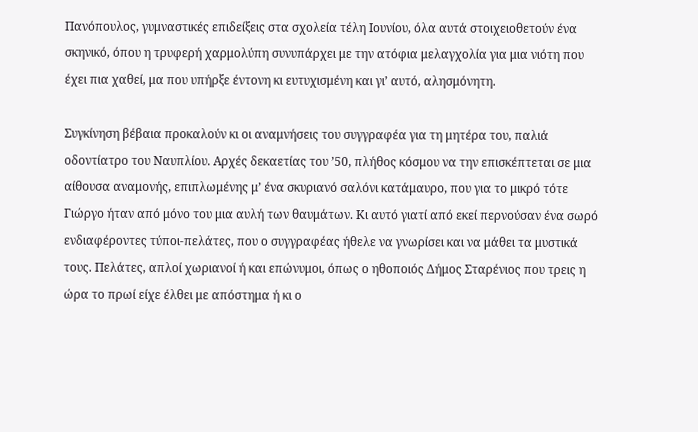Πανόπουλος, γυμναστικές επιδείξεις στα σχολεία τέλη Ιουνίου, όλα αυτά στοιχειοθετούν ένα σκηνικό, όπου η τρυφερή χαρμολύπη συνυπάρχει με την ατόφια μελαγχολία για μια νιότη που έχει πια χαθεί, μα που υπήρξε έντονη κι ευτυχισμένη και γι’ αυτό, αλησμόνητη.

Συγκίνηση βέβαια προκαλούν κι οι αναμνήσεις του συγγραφέα για τη μητέρα του, παλιά οδοντίατρο του Ναυπλίου. Αρχές δεκαετίας του ’50, πλήθος κόσμου να την επισκέπτεται σε μια αίθουσα αναμονής, επιπλωμένης μ’ ένα σκυριανό σαλόνι κατάμαυρο, που για το μικρό τότε Γιώργο ήταν από μόνο του μια αυλή των θαυμάτων. Κι αυτό γιατί από εκεί περνούσαν ένα σωρό ενδιαφέροντες τύποι-πελάτες, που ο συγγραφέας ήθελε να γνωρίσει και να μάθει τα μυστικά τους. Πελάτες, απλοί χωριανοί ή και επώνυμοι, όπως ο ηθοποιός Δήμος Σταρένιος που τρεις η ώρα το πρωί είχε έλθει με απόστημα ή κι ο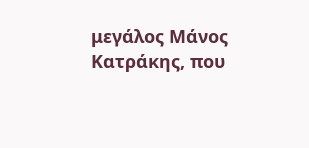μεγάλος Μάνος Κατράκης, που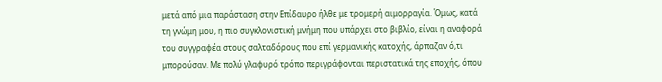μετά από μια παράσταση στην Επίδαυρο ήλθε με τρομερή αιμορραγία. Όμως, κατά τη γνώμη μου, η πιο συγκλονιστική μνήμη που υπάρχει στο βιβλίο, είναι η αναφορά του συγγραφέα στους σαλταδόρους που επί γερμανικής κατοχής, άρπαζαν ό,τι μπορούσαν. Με πολύ γλαφυρό τρόπο περιγράφονται περιστατικά της εποχής, όπου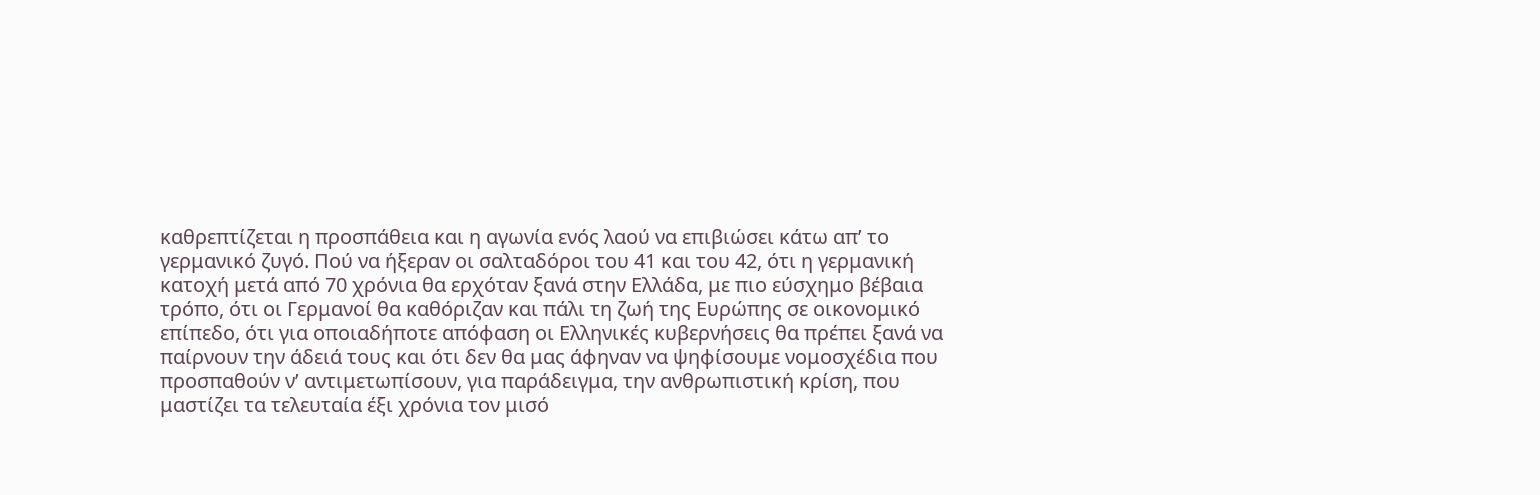καθρεπτίζεται η προσπάθεια και η αγωνία ενός λαού να επιβιώσει κάτω απ’ το γερμανικό ζυγό. Πού να ήξεραν οι σαλταδόροι του 41 και του 42, ότι η γερμανική κατοχή μετά από 70 χρόνια θα ερχόταν ξανά στην Ελλάδα, με πιο εύσχημο βέβαια τρόπο, ότι οι Γερμανοί θα καθόριζαν και πάλι τη ζωή της Ευρώπης σε οικονομικό επίπεδο, ότι για οποιαδήποτε απόφαση οι Ελληνικές κυβερνήσεις θα πρέπει ξανά να παίρνουν την άδειά τους και ότι δεν θα μας άφηναν να ψηφίσουμε νομοσχέδια που προσπαθούν ν’ αντιμετωπίσουν, για παράδειγμα, την ανθρωπιστική κρίση, που μαστίζει τα τελευταία έξι χρόνια τον μισό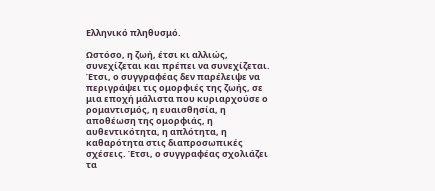Ελληνικό πληθυσμό.

Ωστόσο, η ζωή, έτσι κι αλλιώς, συνεχίζεται και πρέπει να συνεχίζεται. Έτσι, ο συγγραφέας δεν παρέλειψε να περιγράψει τις ομορφιές της ζωής, σε μια εποχή μάλιστα που κυριαρχούσε ο ρομαντισμός, η ευαισθησία, η αποθέωση της ομορφιάς, η αυθεντικότητα, η απλότητα, η καθαρότητα στις διαπροσωπικές σχέσεις. Έτσι, ο συγγραφέας σχολιάζει τα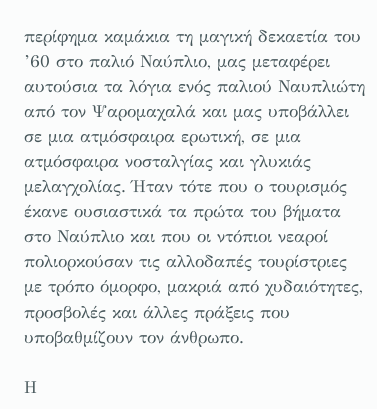περίφημα καμάκια τη μαγική δεκαετία του ’60 στο παλιό Ναύπλιο, μας μεταφέρει αυτούσια τα λόγια ενός παλιού Ναυπλιώτη από τον Ψαρομαχαλά και μας υποβάλλει σε μια ατμόσφαιρα ερωτική, σε μια ατμόσφαιρα νοσταλγίας και γλυκιάς μελαγχολίας. Ήταν τότε που ο τουρισμός έκανε ουσιαστικά τα πρώτα του βήματα στο Ναύπλιο και που οι ντόπιοι νεαροί πολιορκούσαν τις αλλοδαπές τουρίστριες με τρόπο όμορφο, μακριά από χυδαιότητες, προσβολές και άλλες πράξεις που υποβαθμίζουν τον άνθρωπο.

Η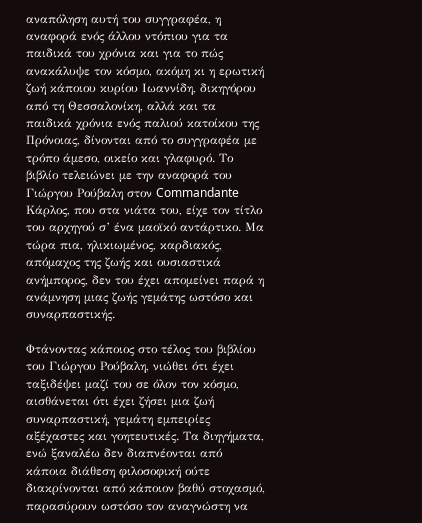αναπόληση αυτή του συγγραφέα, η αναφορά ενός άλλου ντόπιου για τα παιδικά του χρόνια και για το πώς ανακάλυψε τον κόσμο, ακόμη κι η ερωτική ζωή κάποιου κυρίου Ιωαννίδη, δικηγόρου από τη Θεσσαλονίκη, αλλά και τα παιδικά χρόνια ενός παλιού κατοίκου της Πρόνοιας, δίνονται από το συγγραφέα με τρόπο άμεσο, οικείο και γλαφυρό. Το βιβλίο τελειώνει με την αναφορά του Γιώργου Ρούβαλη στον Commandante Κάρλος, που στα νιάτα του, είχε τον τίτλο του αρχηγού σ’ ένα μαοϊκό αντάρτικο. Μα τώρα πια, ηλικιωμένος, καρδιακός, απόμαχος της ζωής και ουσιαστικά ανήμπορος, δεν του έχει απομείνει παρά η ανάμνηση μιας ζωής γεμάτης ωστόσο και συναρπαστικής.

Φτάνοντας κάποιος στο τέλος του βιβλίου του Γιώργου Ρούβαλη, νιώθει ότι έχει ταξιδέψει μαζί του σε όλον τον κόσμο, αισθάνεται ότι έχει ζήσει μια ζωή συναρπαστική, γεμάτη εμπειρίες αξέχαστες και γοητευτικές. Τα διηγήματα, ενώ ξαναλέω δεν διαπνέονται από κάποια διάθεση φιλοσοφική ούτε διακρίνονται από κάποιον βαθύ στοχασμό, παρασύρουν ωστόσο τον αναγνώστη να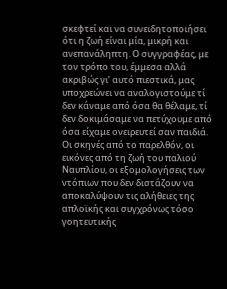σκεφτεί και να συνειδητοποιήσει ότι η ζωή είναι μία, μικρή και ανεπανάληπτη. Ο συγγραφέας, με τον τρόπο του, έμμεσα αλλά ακριβώς γι’ αυτό πιεστικά, μας υποχρεώνει να αναλογιστούμε τί δεν κάναμε από όσα θα θέλαμε, τί δεν δοκιμάσαμε να πετύχουμε από όσα είχαμε ονειρευτεί σαν παιδιά. Οι σκηνές από το παρελθόν, οι εικόνες από τη ζωή του παλιού Ναυπλίου, οι εξομολογήσεις των ντόπιων που δεν διστάζουν να αποκαλύψουν τις αλήθειες της απλοϊκής και συγχρόνως τόσο γοητευτικής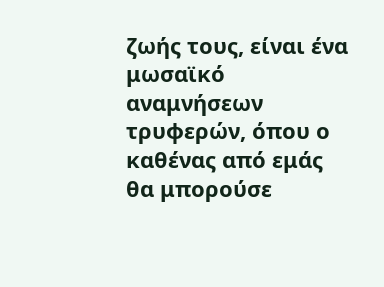ζωής τους, είναι ένα μωσαϊκό αναμνήσεων τρυφερών, όπου ο καθένας από εμάς θα μπορούσε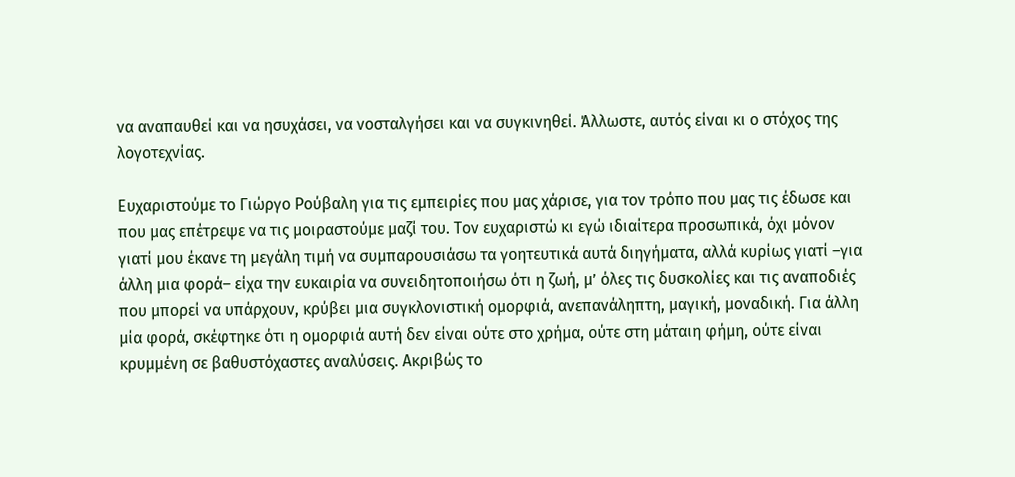να αναπαυθεί και να ησυχάσει, να νοσταλγήσει και να συγκινηθεί. Άλλωστε, αυτός είναι κι ο στόχος της λογοτεχνίας.

Ευχαριστούμε το Γιώργο Ρούβαλη για τις εμπειρίες που μας χάρισε, για τον τρόπο που μας τις έδωσε και που μας επέτρεψε να τις μοιραστούμε μαζί του. Τον ευχαριστώ κι εγώ ιδιαίτερα προσωπικά, όχι μόνον γιατί μου έκανε τη μεγάλη τιμή να συμπαρουσιάσω τα γοητευτικά αυτά διηγήματα, αλλά κυρίως γιατί –για άλλη μια φορά– είχα την ευκαιρία να συνειδητοποιήσω ότι η ζωή, μ’ όλες τις δυσκολίες και τις αναποδιές που μπορεί να υπάρχουν, κρύβει μια συγκλονιστική ομορφιά, ανεπανάληπτη, μαγική, μοναδική. Για άλλη μία φορά, σκέφτηκε ότι η ομορφιά αυτή δεν είναι ούτε στο χρήμα, ούτε στη μάταιη φήμη, ούτε είναι κρυμμένη σε βαθυστόχαστες αναλύσεις. Ακριβώς το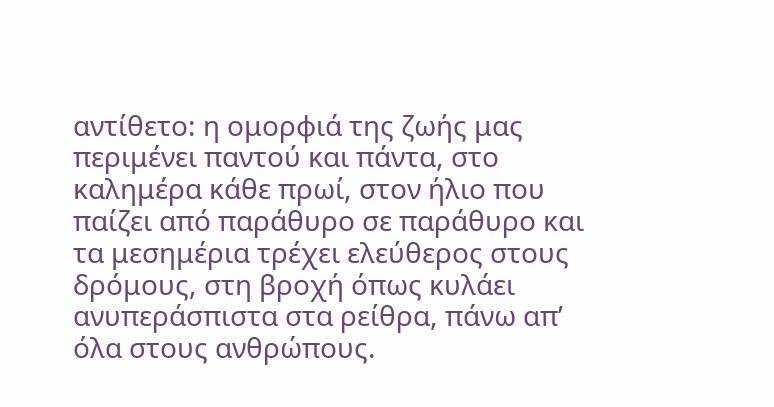αντίθετο: η ομορφιά της ζωής μας περιμένει παντού και πάντα, στο καλημέρα κάθε πρωί, στον ήλιο που παίζει από παράθυρο σε παράθυρο και τα μεσημέρια τρέχει ελεύθερος στους δρόμους, στη βροχή όπως κυλάει ανυπεράσπιστα στα ρείθρα, πάνω απ’ όλα στους ανθρώπους.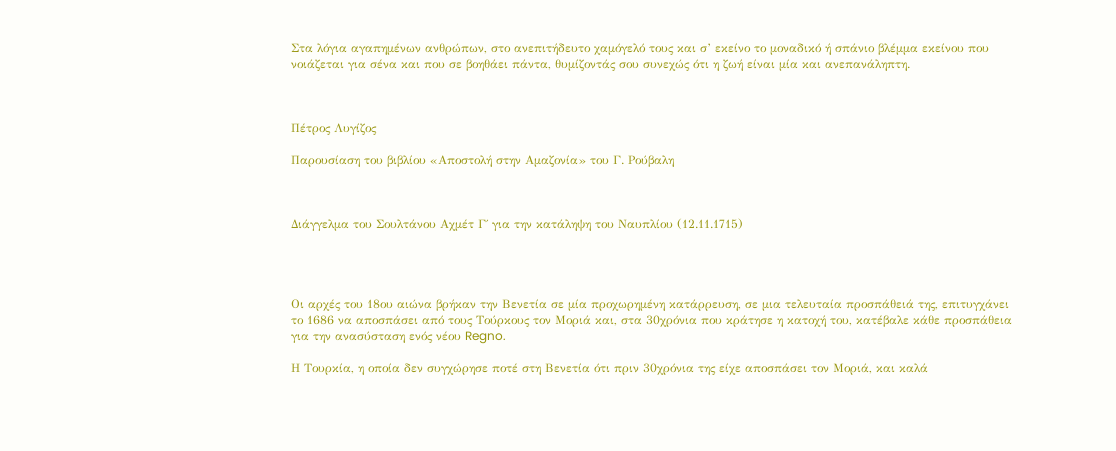Στα λόγια αγαπημένων ανθρώπων, στο ανεπιτήδευτο χαμόγελό τους και σ’ εκείνο το μοναδικό ή σπάνιο βλέμμα εκείνου που νοιάζεται για σένα και που σε βοηθάει πάντα, θυμίζοντάς σου συνεχώς ότι η ζωή είναι μία και ανεπανάληπτη.



Πέτρος Λυγίζος

Παρουσίαση του βιβλίου «Αποστολή στην Αμαζονία» του Γ. Ρούβαλη



Διάγγελμα του Σουλτάνου Αχμέτ Γ΄ για την κατάληψη του Ναυπλίου (12.11.1715)




Οι αρχές του 18ου αιώνα βρήκαν την Βενετία σε μία προχωρημένη κατάρρευση, σε μια τελευταία προσπάθειά της, επιτυγχάνει το 1686 να αποσπάσει από τους Τούρκους τον Μοριά και, στα 30χρόνια που κράτησε η κατοχή του, κατέβαλε κάθε προσπάθεια για την ανασύσταση ενός νέου Regno.

Η Τουρκία, η οποία δεν συγχώρησε ποτέ στη Βενετία ότι πριν 30χρόνια της είχε αποσπάσει τον Μοριά, και καλά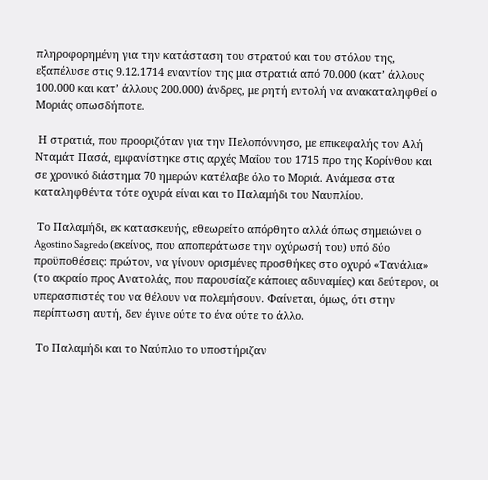πληροφορημένη για την κατάσταση του στρατού και του στόλου της, εξαπέλυσε στις 9.12.1714 εναντίον της μια στρατιά από 70.000 (κατ’ άλλους 100.000 και κατ’ άλλους 200.000) άνδρες, με ρητή εντολή να ανακαταληφθεί ο Μοριάς οπωσδήποτε.

 Η στρατιά, που προοριζόταν για την Πελοπόννησο, με επικεφαλής τον Αλή Νταμάτ Πασά, εμφανίστηκε στις αρχές Μαΐου του 1715 προ της Κορίνθου και σε χρονικό διάστημα 70 ημερών κατέλαβε όλο το Μοριά. Ανάμεσα στα καταληφθέντα τότε οχυρά είναι και το Παλαμήδι του Ναυπλίου.

 Το Παλαμήδι, εκ κατασκευής, εθεωρείτο απόρθητο αλλά όπως σημειώνει ο Agostino Sagredo (εκείνος, που αποπεράτωσε την οχύρωσή του) υπό δύο προϋποθέσεις: πρώτον, να γίνουν ορισμένες προσθήκες στο οχυρό «Τανάλια» (το ακραίο προς Ανατολάς, που παρουσίαζε κάποιες αδυναμίες) και δεύτερον, οι υπερασπιστές του να θέλουν να πολεμήσουν. Φαίνεται, όμως, ότι στην περίπτωση αυτή, δεν έγινε ούτε το ένα ούτε το άλλο.

 Το Παλαμήδι και το Ναύπλιο το υποστήριζαν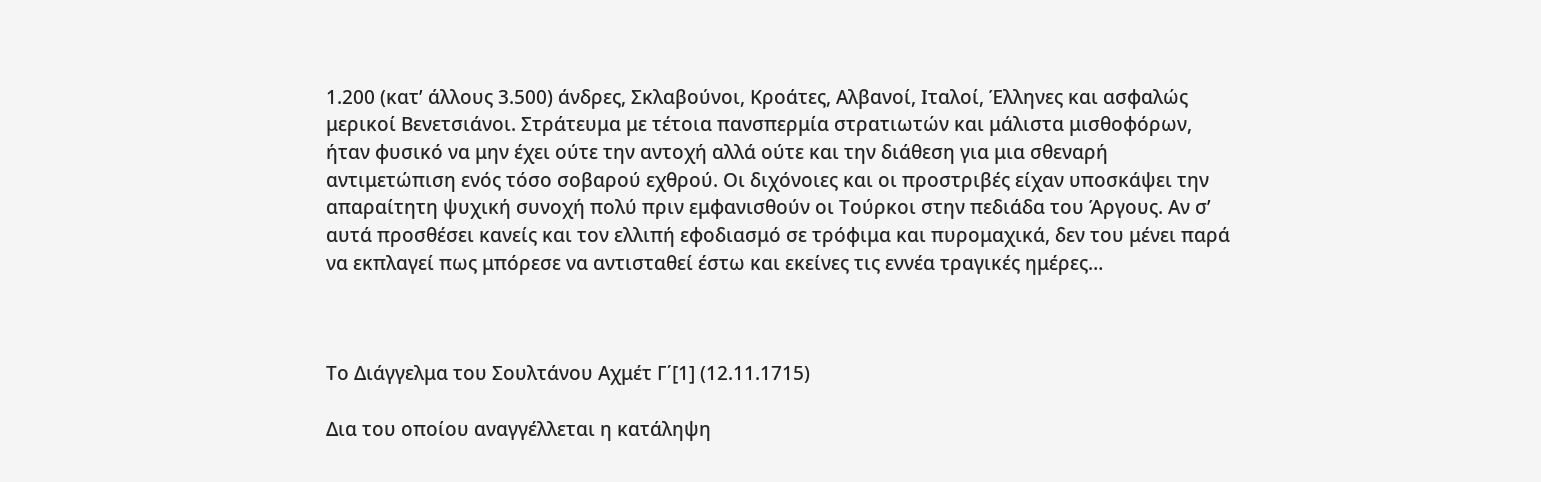1.200 (κατ’ άλλους 3.500) άνδρες, Σκλαβούνοι, Κροάτες, Αλβανοί, Ιταλοί, Έλληνες και ασφαλώς μερικοί Βενετσιάνοι. Στράτευμα με τέτοια πανσπερμία στρατιωτών και μάλιστα μισθοφόρων, ήταν φυσικό να μην έχει ούτε την αντοχή αλλά ούτε και την διάθεση για μια σθεναρή αντιμετώπιση ενός τόσο σοβαρού εχθρού. Οι διχόνοιες και οι προστριβές είχαν υποσκάψει την απαραίτητη ψυχική συνοχή πολύ πριν εμφανισθούν οι Τούρκοι στην πεδιάδα του Άργους. Αν σ’ αυτά προσθέσει κανείς και τον ελλιπή εφοδιασμό σε τρόφιμα και πυρομαχικά, δεν του μένει παρά να εκπλαγεί πως μπόρεσε να αντισταθεί έστω και εκείνες τις εννέα τραγικές ημέρες…



Το Διάγγελμα του Σουλτάνου Αχμέτ Γ΄[1] (12.11.1715)

Δια του οποίου αναγγέλλεται η κατάληψη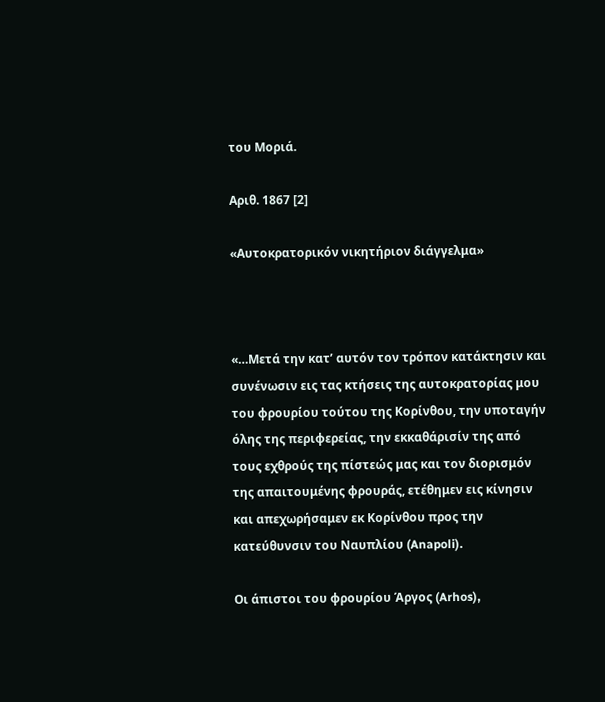του Μοριά.

Αριθ. 1867 [2]

«Αυτοκρατορικόν νικητήριον διάγγελμα»



«…Μετά την κατ’ αυτόν τον τρόπον κατάκτησιν και συνένωσιν εις τας κτήσεις της αυτοκρατορίας μου του φρουρίου τούτου της Κορίνθου, την υποταγήν όλης της περιφερείας, την εκκαθάρισίν της από τους εχθρούς της πίστεώς μας και τον διορισμόν της απαιτουμένης φρουράς, ετέθημεν εις κίνησιν και απεχωρήσαμεν εκ Κορίνθου προς την κατεύθυνσιν του Ναυπλίου (Anapoli).

Οι άπιστοι του φρουρίου Άργος (Arhos),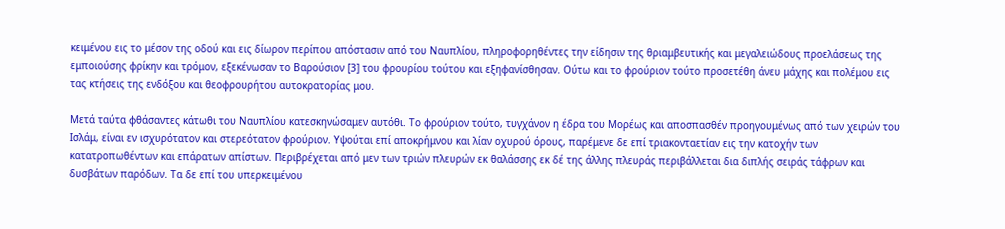κειμένου εις το μέσον της οδού και εις δίωρον περίπου απόστασιν από του Ναυπλίου, πληροφορηθέντες την είδησιν της θριαμβευτικής και μεγαλειώδους προελάσεως της εμποιούσης φρίκην και τρόμον, εξεκένωσαν το Βαρούσιον [3] του φρουρίου τούτου και εξηφανίσθησαν. Ούτω και το φρούριον τούτο προσετέθη άνευ μάχης και πολέμου εις τας κτήσεις της ενδόξου και θεοφρουρήτου αυτοκρατορίας μου.

Μετά ταύτα φθάσαντες κάτωθι του Ναυπλίου κατεσκηνώσαμεν αυτόθι. Το φρούριον τούτο, τυγχάνον η έδρα του Μορέως και αποσπασθέν προηγουμένως από των χειρών του Ισλάμ, είναι εν ισχυρότατον και στερεότατον φρούριον. Υψούται επί αποκρήμνου και λίαν οχυρού όρους, παρέμενε δε επί τριακονταετίαν εις την κατοχήν των κατατροπωθέντων και επάρατων απίστων. Περιβρέχεται από μεν των τριών πλευρών εκ θαλάσσης εκ δέ της άλλης πλευράς περιβάλλεται δια διπλής σειράς τάφρων και δυσβάτων παρόδων. Τα δε επί του υπερκειμένου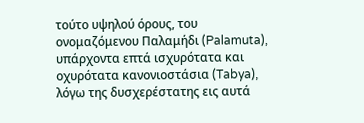τούτο υψηλού όρους, του ονομαζόμενου Παλαμήδι (Palamuta), υπάρχοντα επτά ισχυρότατα και οχυρότατα κανονιοστάσια (Tabya), λόγω της δυσχερέστατης εις αυτά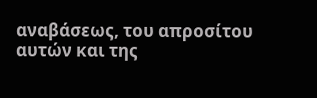αναβάσεως, του απροσίτου αυτών και της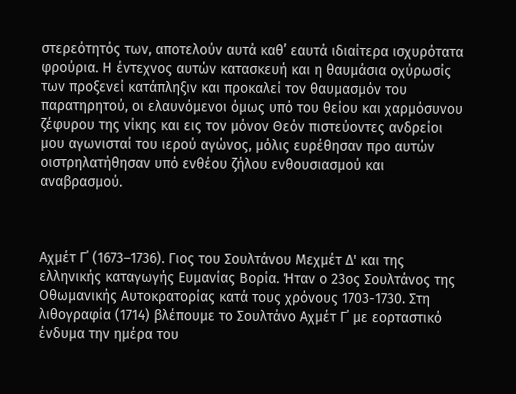στερεότητός των, αποτελούν αυτά καθ’ εαυτά ιδιαίτερα ισχυρότατα φρούρια. Η έντεχνος αυτών κατασκευή και η θαυμάσια οχύρωσίς των προξενεί κατάπληξιν και προκαλεί τον θαυμασμόν του παρατηρητού, οι ελαυνόμενοι όμως υπό του θείου και χαρμόσυνου ζέφυρου της νίκης και εις τον μόνον Θεόν πιστεύοντες ανδρείοι μου αγωνισταί του ιερού αγώνος, μόλις ευρέθησαν προ αυτών οιστρηλατήθησαν υπό ενθέου ζήλου ενθουσιασμού και αναβρασμού.



Αχμέτ Γ΄ (1673–1736). Γιος του Σουλτάνου Μεχμέτ Δ' και της ελληνικής καταγωγής Ευμανίας Βορία. Ήταν ο 23ος Σουλτάνος της Οθωμανικής Αυτοκρατορίας κατά τους χρόνους 1703-1730. Στη λιθογραφία (1714) βλέπουμε το Σουλτάνο Αχμέτ Γ΄ με εορταστικό ένδυμα την ημέρα του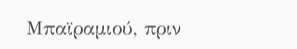Μπαϊραμιού, πριν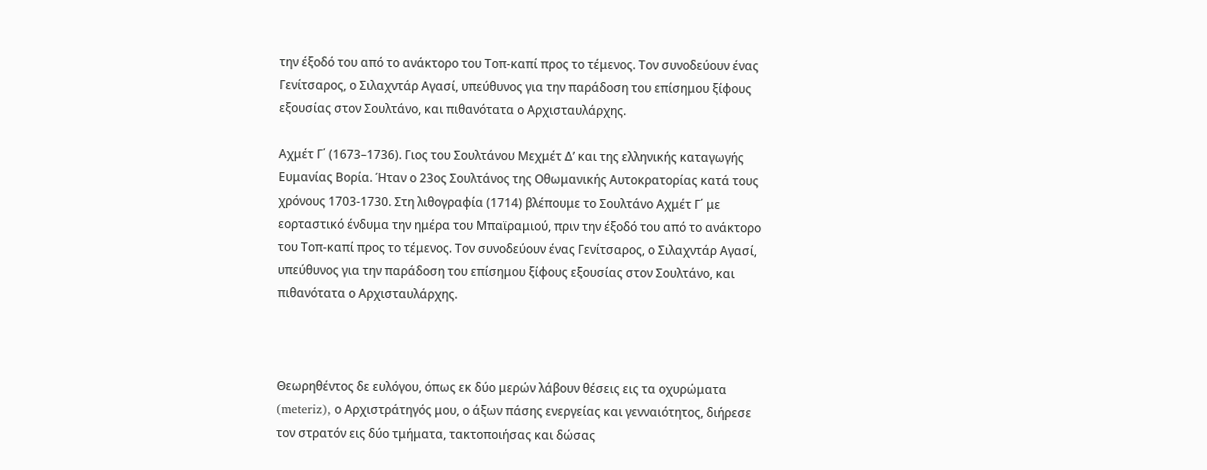την έξοδό του από το ανάκτορο του Τοπ-καπί προς το τέμενος. Τον συνοδεύουν ένας Γενίτσαρος, ο Σιλαχντάρ Αγασί, υπεύθυνος για την παράδοση του επίσημου ξίφους εξουσίας στον Σουλτάνο, και πιθανότατα ο Αρχισταυλάρχης.

Αχμέτ Γ΄ (1673–1736). Γιος του Σουλτάνου Μεχμέτ Δ’ και της ελληνικής καταγωγής Ευμανίας Βορία. Ήταν ο 23ος Σουλτάνος της Οθωμανικής Αυτοκρατορίας κατά τους χρόνους 1703-1730. Στη λιθογραφία (1714) βλέπουμε το Σουλτάνο Αχμέτ Γ΄ με εορταστικό ένδυμα την ημέρα του Μπαϊραμιού, πριν την έξοδό του από το ανάκτορο του Τοπ-καπί προς το τέμενος. Τον συνοδεύουν ένας Γενίτσαρος, ο Σιλαχντάρ Αγασί, υπεύθυνος για την παράδοση του επίσημου ξίφους εξουσίας στον Σουλτάνο, και πιθανότατα ο Αρχισταυλάρχης.



Θεωρηθέντος δε ευλόγου, όπως εκ δύο μερών λάβουν θέσεις εις τα οχυρώματα (meteriz), ο Αρχιστράτηγός μου, ο άξων πάσης ενεργείας και γενναιότητος, διήρεσε τον στρατόν εις δύο τμήματα, τακτοποιήσας και δώσας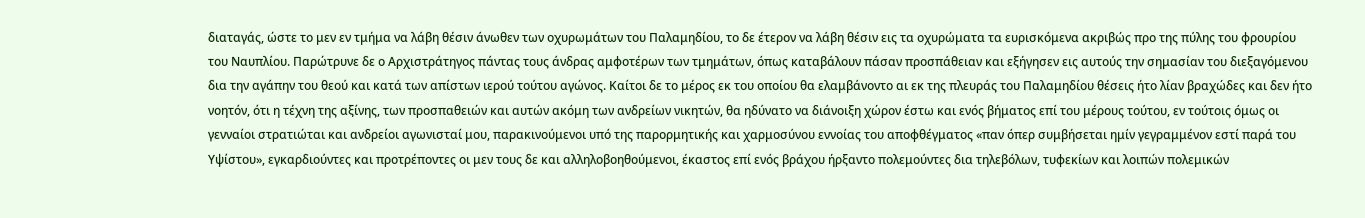διαταγάς, ώστε το μεν εν τμήμα να λάβη θέσιν άνωθεν των οχυρωμάτων του Παλαμηδίου, το δε έτερον να λάβη θέσιν εις τα οχυρώματα τα ευρισκόμενα ακριβώς προ της πύλης του φρουρίου του Ναυπλίου. Παρώτρυνε δε ο Αρχιστράτηγος πάντας τους άνδρας αμφοτέρων των τμημάτων, όπως καταβάλουν πάσαν προσπάθειαν και εξήγησεν εις αυτούς την σημασίαν του διεξαγόμενου δια την αγάπην του θεού και κατά των απίστων ιερού τούτου αγώνος. Καίτοι δε το μέρος εκ του οποίου θα ελαμβάνοντο αι εκ της πλευράς του Παλαμηδίου θέσεις ήτο λίαν βραχώδες και δεν ήτο νοητόν, ότι η τέχνη της αξίνης, των προσπαθειών και αυτών ακόμη των ανδρείων νικητών, θα ηδύνατο να διάνοιξη χώρον έστω και ενός βήματος επί του μέρους τούτου, εν τούτοις όμως οι γενναίοι στρατιώται και ανδρείοι αγωνισταί μου, παρακινούμενοι υπό της παρορμητικής και χαρμοσύνου εννοίας του αποφθέγματος «παν όπερ συμβήσεται ημίν γεγραμμένον εστί παρά του Υψίστου», εγκαρδιούντες και προτρέποντες οι μεν τους δε και αλληλοβοηθούμενοι, έκαστος επί ενός βράχου ήρξαντο πολεμούντες δια τηλεβόλων, τυφεκίων και λοιπών πολεμικών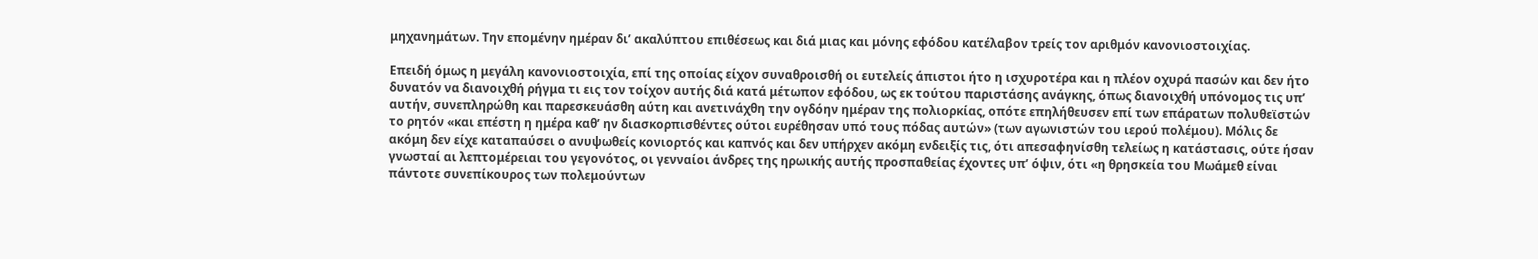μηχανημάτων. Την επομένην ημέραν δι’ ακαλύπτου επιθέσεως και διά μιας και μόνης εφόδου κατέλαβον τρείς τον αριθμόν κανονιοστοιχίας.

Επειδή όμως η μεγάλη κανονιοστοιχία, επί της οποίας είχον συναθροισθή οι ευτελείς άπιστοι ήτο η ισχυροτέρα και η πλέον οχυρά πασών και δεν ήτο δυνατόν να διανοιχθή ρήγμα τι εις τον τοίχον αυτής διά κατά μέτωπον εφόδου, ως εκ τούτου παριστάσης ανάγκης, όπως διανοιχθή υπόνομος τις υπ’ αυτήν, συνεπληρώθη και παρεσκευάσθη αύτη και ανετινάχθη την ογδόην ημέραν της πολιορκίας, οπότε επηλήθευσεν επί των επάρατων πολυθεϊστών το ρητόν «και επέστη η ημέρα καθ’ ην διασκορπισθέντες ούτοι ευρέθησαν υπό τους πόδας αυτών» (των αγωνιστών του ιερού πολέμου). Μόλις δε ακόμη δεν είχε καταπαύσει ο ανυψωθείς κονιορτός και καπνός και δεν υπήρχεν ακόμη ενδειξίς τις, ότι απεσαφηνίσθη τελείως η κατάστασις, ούτε ήσαν γνωσταί αι λεπτομέρειαι του γεγονότος, οι γενναίοι άνδρες της ηρωικής αυτής προσπαθείας έχοντες υπ’ όψιν, ότι «η θρησκεία του Μωάμεθ είναι πάντοτε συνεπίκουρος των πολεμούντων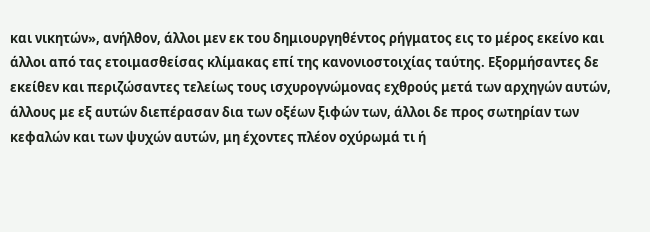και νικητών», ανήλθον, άλλοι μεν εκ του δημιουργηθέντος ρήγματος εις το μέρος εκείνο και άλλοι από τας ετοιμασθείσας κλίμακας επί της κανονιοστοιχίας ταύτης. Εξορμήσαντες δε εκείθεν και περιζώσαντες τελείως τους ισχυρογνώμονας εχθρούς μετά των αρχηγών αυτών, άλλους με εξ αυτών διεπέρασαν δια των οξέων ξιφών των, άλλοι δε προς σωτηρίαν των κεφαλών και των ψυχών αυτών, μη έχοντες πλέον οχύρωμά τι ή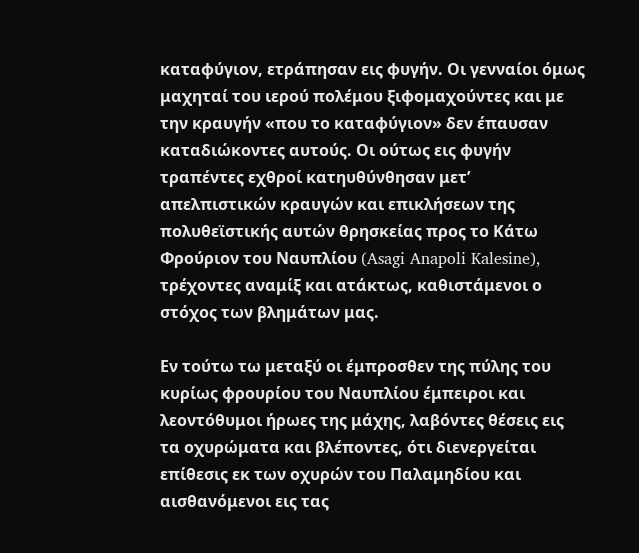καταφύγιον, ετράπησαν εις φυγήν. Οι γενναίοι όμως μαχηταί του ιερού πολέμου ξιφομαχούντες και με την κραυγήν «που το καταφύγιον» δεν έπαυσαν καταδιώκοντες αυτούς. Οι ούτως εις φυγήν τραπέντες εχθροί κατηυθύνθησαν μετ’ απελπιστικών κραυγών και επικλήσεων της πολυθεϊστικής αυτών θρησκείας προς το Κάτω Φρούριον του Ναυπλίου (Asagi Anapoli Kalesine), τρέχοντες αναμίξ και ατάκτως, καθιστάμενοι ο στόχος των βλημάτων μας.

Εν τούτω τω μεταξύ οι έμπροσθεν της πύλης του κυρίως φρουρίου του Ναυπλίου έμπειροι και λεοντόθυμοι ήρωες της μάχης, λαβόντες θέσεις εις τα οχυρώματα και βλέποντες, ότι διενεργείται επίθεσις εκ των οχυρών του Παλαμηδίου και αισθανόμενοι εις τας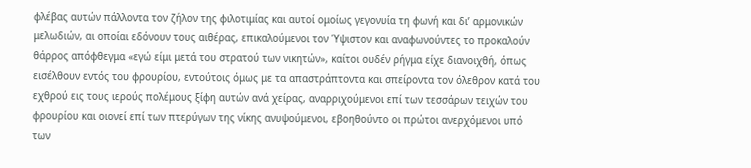φλέβας αυτών πάλλοντα τον ζήλον της φιλοτιμίας και αυτοί ομοίως γεγονυία τη φωνή και δι’ αρμονικών μελωδιών, αι οποίαι εδόνουν τους αιθέρας, επικαλούμενοι τον Ύψιστον και αναφωνούντες το προκαλούν θάρρος απόφθεγμα «εγώ είμι μετά του στρατού των νικητών», καίτοι ουδέν ρήγμα είχε διανοιχθή, όπως εισέλθουν εντός του φρουρίου, εντούτοις όμως με τα απαστράπτοντα και σπείροντα τον όλεθρον κατά του εχθρού εις τους ιερούς πολέμους ξίφη αυτών ανά χείρας, αναρριχούμενοι επί των τεσσάρων τειχών του φρουρίου και οιονεί επί των πτερύγων της νίκης ανυψούμενοι, εβοηθούντο οι πρώτοι ανερχόμενοι υπό των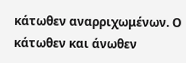κάτωθεν αναρριχωμένων. Ο κάτωθεν και άνωθεν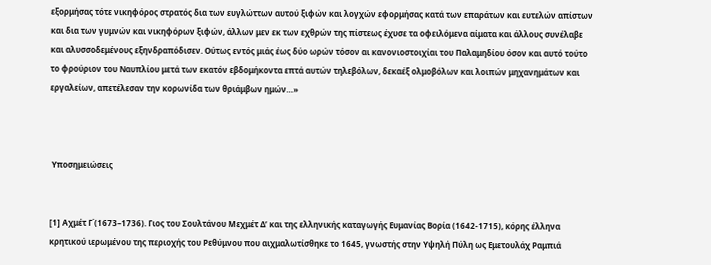εξορμήσας τότε νικηφόρος στρατός δια των ευγλώττων αυτού ξιφών και λογχών εφορμήσας κατά των επαράτων και ευτελών απίστων και δια των γυμνών και νικηφόρων ξιφών, άλλων μεν εκ των εχθρών της πίστεως έχυσε τα οφειλόμενα αίματα και άλλους συνέλαβε και αλυσσοδεμένους εξηνδραπόδισεν. Ούτως εντός μιάς έως δύο ωρών τόσον αι κανονιοστοιχίαι του Παλαμηδίου όσον και αυτό τούτο το φρούριον του Ναυπλίου μετά των εκατόν εβδομήκοντα επτά αυτών τηλεβόλων, δεκαέξ ολμοβόλων και λοιπών μηχανημάτων και εργαλείων, απετέλεσαν την κορωνίδα των θριάμβων ημών…»



 Υποσημειώσεις


[1] Αχμέτ Γ΄(1673–1736). Γιος του Σουλτάνου Μεχμέτ Δ’ και της ελληνικής καταγωγής Ευμανίας Βορία (1642-1715), κόρης έλληνα κρητικού ιερωμένου της περιοχής του Ρεθύμνου που αιχμαλωτίσθηκε το 1645, γνωστής στην Υψηλή Πύλη ως Εμετουλάχ Ραμπιά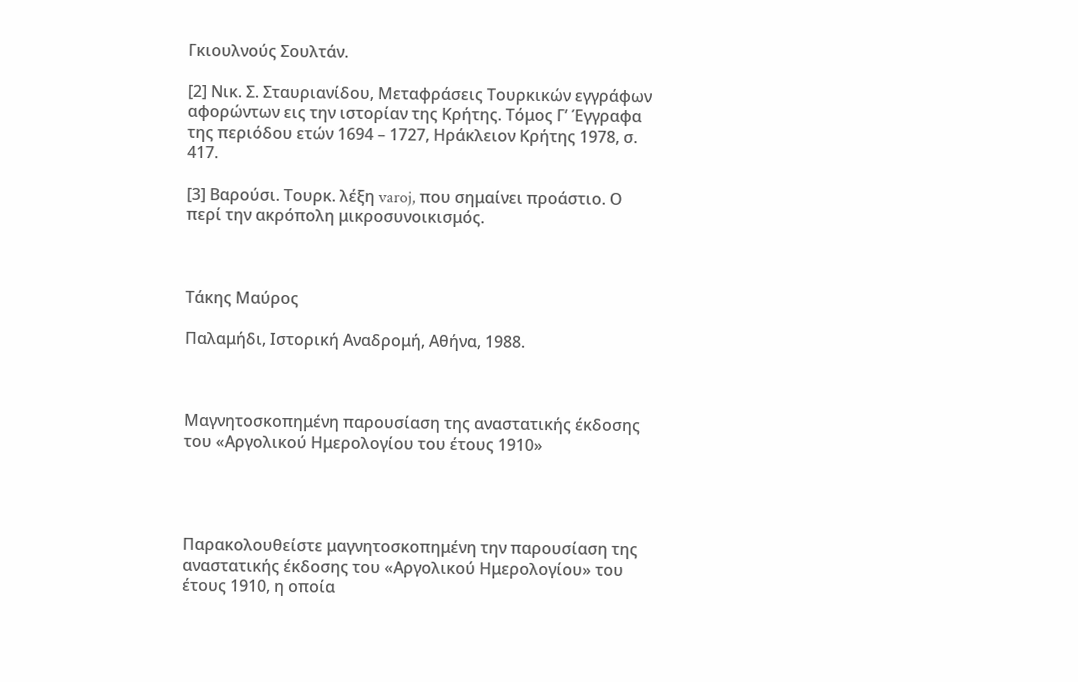Γκιουλνούς Σουλτάν.

[2] Νικ. Σ. Σταυριανίδου, Μεταφράσεις Τουρκικών εγγράφων αφορώντων εις την ιστορίαν της Κρήτης. Τόμος Γ’ Έγγραφα της περιόδου ετών 1694 – 1727, Ηράκλειον Κρήτης 1978, σ. 417.

[3] Βαρούσι. Τουρκ. λέξη varoj, που σημαίνει προάστιο. Ο περί την ακρόπολη μικροσυνοικισμός.



Τάκης Μαύρος

Παλαμήδι, Ιστορική Αναδρομή, Αθήνα, 1988.



Μαγνητοσκοπημένη παρουσίαση της αναστατικής έκδοσης του «Αργολικού Ημερολογίου του έτους 1910»




Παρακολουθείστε μαγνητοσκοπημένη την παρουσίαση της αναστατικής έκδοσης του «Αργολικού Ημερολογίου» του έτους 1910, η οποία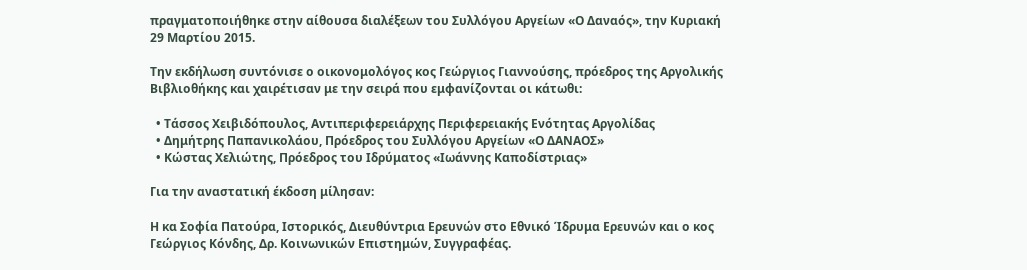πραγματοποιήθηκε στην αίθουσα διαλέξεων του Συλλόγου Αργείων «Ο Δαναός», την Κυριακή 29 Μαρτίου 2015.

Την εκδήλωση συντόνισε ο οικονομολόγος κος Γεώργιος Γιαννούσης, πρόεδρος της Αργολικής Βιβλιοθήκης και χαιρέτισαν με την σειρά που εμφανίζονται οι κάτωθι:

  • Τάσσος Χειβιδόπουλος, Αντιπεριφερειάρχης Περιφερειακής Ενότητας Αργολίδας
  • Δημήτρης Παπανικολάου, Πρόεδρος του Συλλόγου Αργείων «Ο ΔΑΝΑΟΣ»
  • Κώστας Χελιώτης, Πρόεδρος του Ιδρύματος «Ιωάννης Καποδίστριας»

Για την αναστατική έκδοση μίλησαν:

Η κα Σοφία Πατούρα, Ιστορικός, Διευθύντρια Ερευνών στο Εθνικό Ίδρυμα Ερευνών και ο κος Γεώργιος Κόνδης, Δρ. Κοινωνικών Επιστημών, Συγγραφέας.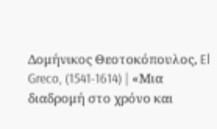Δομήνικος Θεοτοκόπουλος, El Greco, (1541-1614) | «Μια διαδρομή στο χρόνο και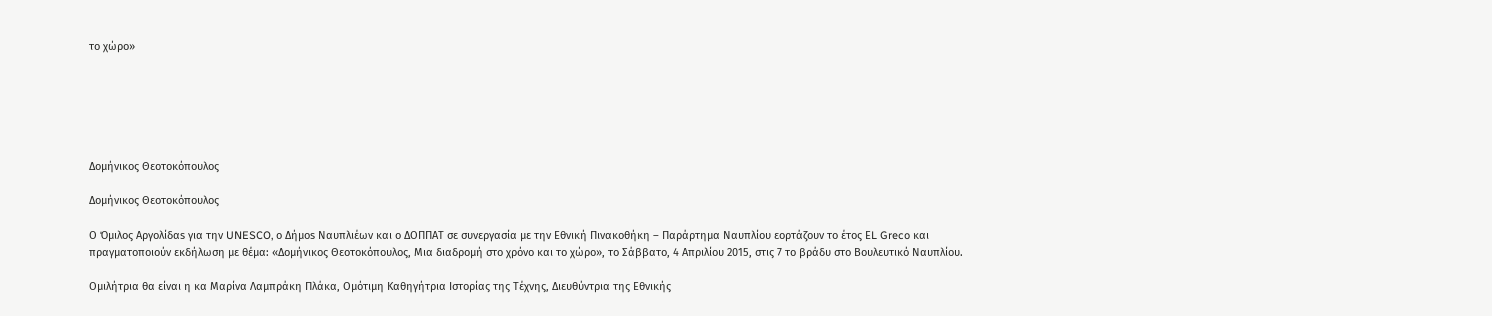το χώρο»






Δομήνικος Θεοτοκόπουλος

Δομήνικος Θεοτοκόπουλος

Ο Όμιλος Αργολίδαs για την UNESCO, ο Δήμοs Ναυπλιέων και ο ΔΟΠΠΑΤ σε συνεργασία με την Εθνική Πινακοθήκη – Παράρτημα Ναυπλίου εορτάζουν το έτος ΕL Greco και πραγματοποιούν εκδήλωση με θέμα: «Δομήνικος Θεοτοκόπουλος, Μια διαδρομή στο χρόνο και το χώρο», το Σάββατο, 4 Απριλίου 2015, στις 7 το βράδυ στο Βουλευτικό Ναυπλίου.

Ομιλήτρια θα είναι η κα Μαρίνα Λαμπράκη Πλάκα, Ομότιμη Καθηγήτρια Ιστορίας της Τέχνης, Διευθύντρια της Εθνικής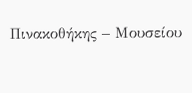Πινακοθήκης – Μουσείου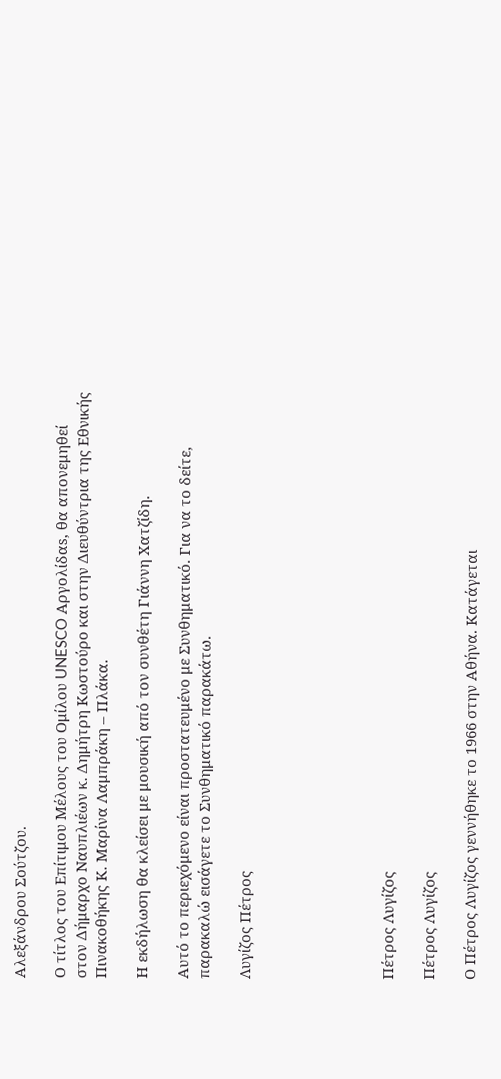Αλεξάνδρου Σούτζου.

Ο τίτλος του Επίτιμου Μέλους του Ομίλου UNESCO Αργολίδαs, θα απονεμηθεί στον Δήμαρχο Ναυπλιέων κ. Δημήτρη Κωστούρο και στην Διευθύντρια της Εθνικής Πινακοθήκης Κ. Μαρίνα Λαμπράκη – Πλάκα.

Η εκδήλωση θα κλείσει με μουσική από τον συνθέτη Γιάννη Χατζίδη.

Αυτό το περιεχόμενο είναι προστατευμένο με Συνθηματικό. Για να το δείτε, παρακαλώ εισάγετε το Συνθηματικό παρακάτω.

Λυγίζος Πέτρος






Πέτρος Λυγίζος

Πέτρος Λυγίζος

Ο Πέτρος Λυγίζος γεννήθηκε το 1966 στην Αθήνα. Κατάγεται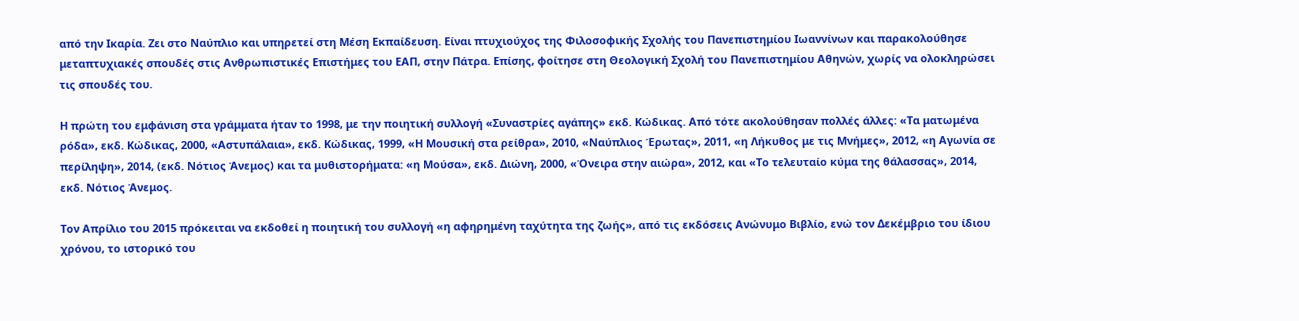από την Ικαρία. Ζει στο Ναύπλιο και υπηρετεί στη Μέση Εκπαίδευση. Είναι πτυχιούχος της Φιλοσοφικής Σχολής του Πανεπιστημίου Ιωαννίνων και παρακολούθησε μεταπτυχιακές σπουδές στις Ανθρωπιστικές Επιστήμες του ΕΑΠ, στην Πάτρα. Επίσης, φοίτησε στη Θεολογική Σχολή του Πανεπιστημίου Αθηνών, χωρίς να ολοκληρώσει τις σπουδές του.

Η πρώτη του εμφάνιση στα γράμματα ήταν το 1998, με την ποιητική συλλογή «Συναστρίες αγάπης» εκδ. Κώδικας. Από τότε ακολούθησαν πολλές άλλες: «Τα ματωμένα ρόδα», εκδ. Κώδικας, 2000, «Αστυπάλαια», εκδ. Κώδικας, 1999, «Η Μουσική στα ρείθρα», 2010, «Ναύπλιος Έρωτας», 2011, «η Λήκυθος με τις Μνήμες», 2012, «η Αγωνία σε περίληψη», 2014, (εκδ. Νότιος Άνεμος) και τα μυθιστορήματα: «η Μούσα», εκδ. Διώνη, 2000, «Όνειρα στην αιώρα», 2012, και «Το τελευταίο κύμα της θάλασσας», 2014, εκδ. Νότιος Άνεμος.

Τον Απρίλιο του 2015 πρόκειται να εκδοθεί η ποιητική του συλλογή «η αφηρημένη ταχύτητα της ζωής», από τις εκδόσεις Ανώνυμο Βιβλίο, ενώ τον Δεκέμβριο του ίδιου χρόνου, το ιστορικό του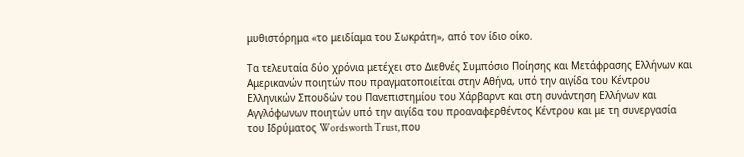μυθιστόρημα «το μειδίαμα του Σωκράτη», από τον ίδιο οίκο.

Τα τελευταία δύο χρόνια μετέχει στο Διεθνές Συμπόσιο Ποίησης και Μετάφρασης Ελλήνων και Αμερικανών ποιητών που πραγματοποιείται στην Αθήνα, υπό την αιγίδα του Κέντρου Ελληνικών Σπουδών του Πανεπιστημίου του Χάρβαρντ και στη συνάντηση Ελλήνων και Αγγλόφωνων ποιητών υπό την αιγίδα του προαναφερθέντος Κέντρου και με τη συνεργασία του Ιδρύματος Wordsworth Trust, που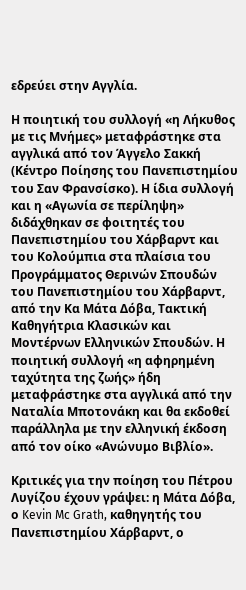εδρεύει στην Αγγλία.

Η ποιητική του συλλογή «η Λήκυθος με τις Μνήμες» μεταφράστηκε στα αγγλικά από τον Άγγελο Σακκή (Κέντρο Ποίησης του Πανεπιστημίου του Σαν Φρανσίσκο). Η ίδια συλλογή και η «Αγωνία σε περίληψη» διδάχθηκαν σε φοιτητές του Πανεπιστημίου του Χάρβαρντ και του Κολούμπια στα πλαίσια του Προγράμματος Θερινών Σπουδών του Πανεπιστημίου του Χάρβαρντ, από την Κα Μάτα Δόβα, Τακτική Καθηγήτρια Κλασικών και Μοντέρνων Ελληνικών Σπουδών. Η ποιητική συλλογή «η αφηρημένη ταχύτητα της ζωής» ήδη μεταφράστηκε στα αγγλικά από την Ναταλία Μποτονάκη και θα εκδοθεί παράλληλα με την ελληνική έκδοση από τον οίκο «Ανώνυμο Βιβλίο».

Κριτικές για την ποίηση του Πέτρου Λυγίζου έχουν γράψει: η Μάτα Δόβα, ο Kevin Mc Grath, καθηγητής του Πανεπιστημίου Χάρβαρντ, ο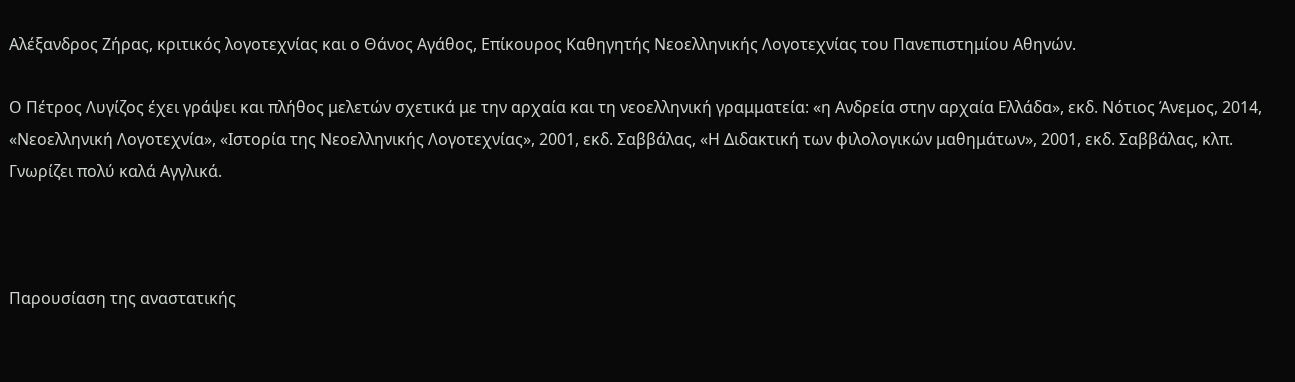Αλέξανδρος Ζήρας, κριτικός λογοτεχνίας και ο Θάνος Αγάθος, Επίκουρος Καθηγητής Νεοελληνικής Λογοτεχνίας του Πανεπιστημίου Αθηνών.

Ο Πέτρος Λυγίζος έχει γράψει και πλήθος μελετών σχετικά με την αρχαία και τη νεοελληνική γραμματεία: «η Ανδρεία στην αρχαία Ελλάδα», εκδ. Νότιος Άνεμος, 2014, «Νεοελληνική Λογοτεχνία», «Ιστορία της Νεοελληνικής Λογοτεχνίας», 2001, εκδ. Σαββάλας, «Η Διδακτική των φιλολογικών μαθημάτων», 2001, εκδ. Σαββάλας, κλπ. Γνωρίζει πολύ καλά Αγγλικά.



Παρουσίαση της αναστατικής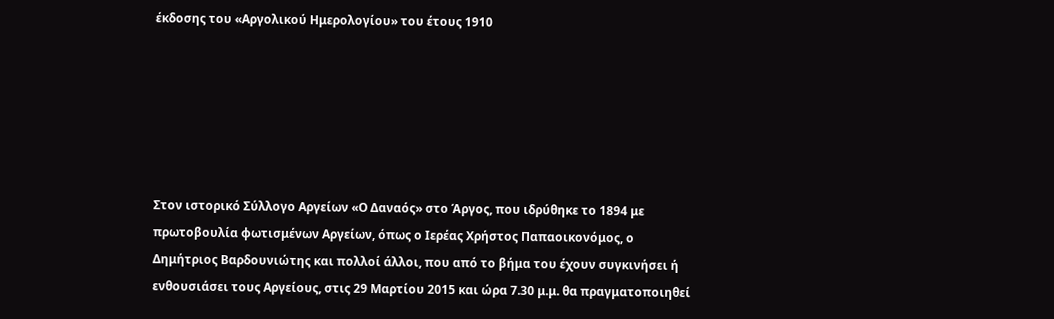έκδοσης του «Αργολικού Ημερολογίου» του έτους 1910






Στον ιστορικό Σύλλογο Αργείων «Ο Δαναός» στο Άργος, που ιδρύθηκε το 1894 με πρωτοβουλία φωτισμένων Αργείων, όπως ο Ιερέας Χρήστος Παπαοικονόμος, ο Δημήτριος Βαρδουνιώτης και πολλοί άλλοι, που από το βήμα του έχουν συγκινήσει ή ενθουσιάσει τους Αργείους, στις 29 Μαρτίου 2015 και ώρα 7.30 μ.μ. θα πραγματοποιηθεί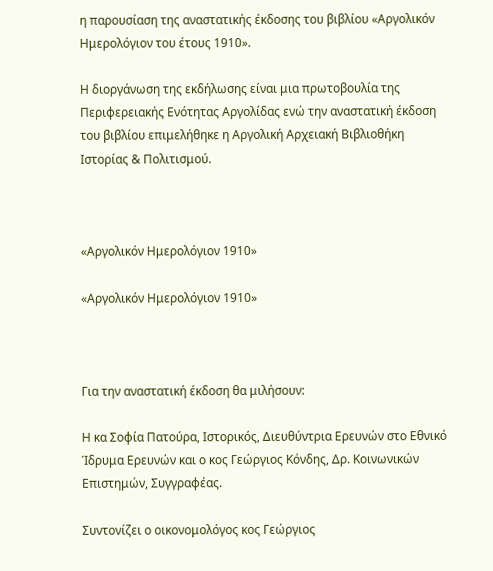η παρουσίαση της αναστατικής έκδοσης του βιβλίου «Αργολικόν Ημερολόγιον του έτους 1910».

Η διοργάνωση της εκδήλωσης είναι μια πρωτοβουλία της Περιφερειακής Ενότητας Αργολίδας ενώ την αναστατική έκδοση του βιβλίου επιμελήθηκε η Αργολική Αρχειακή Βιβλιοθήκη Ιστορίας & Πολιτισμού.



«Αργολικόν Ημερολόγιον 1910»

«Αργολικόν Ημερολόγιον 1910»



Για την αναστατική έκδοση θα μιλήσουν:

Η κα Σοφία Πατούρα, Ιστορικός, Διευθύντρια Ερευνών στο Εθνικό Ίδρυμα Ερευνών και ο κος Γεώργιος Κόνδης, Δρ. Κοινωνικών Επιστημών, Συγγραφέας.

Συντονίζει ο οικονομολόγος κος Γεώργιος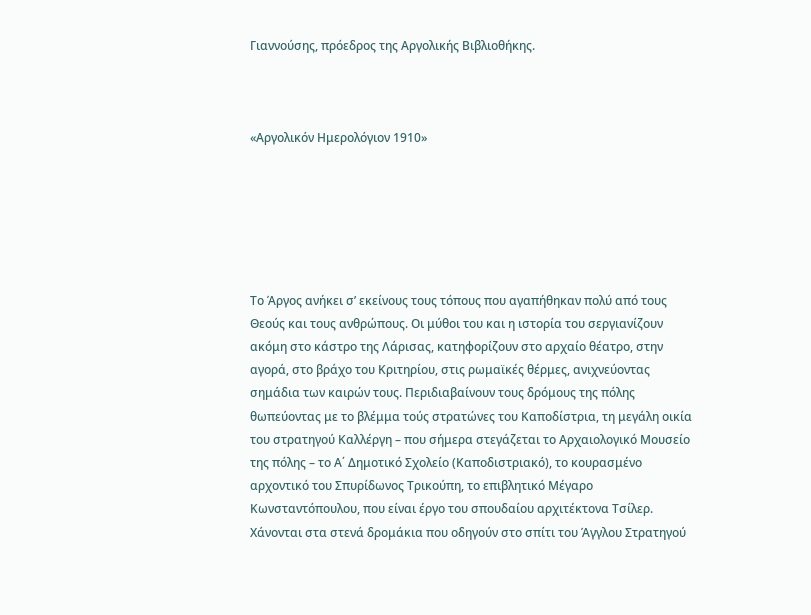Γιαννούσης, πρόεδρος της Αργολικής Βιβλιοθήκης.



«Αργολικόν Ημερολόγιον 1910»






Το Άργος ανήκει σ’ εκείνους τους τόπους που αγαπήθηκαν πολύ από τους Θεούς και τους ανθρώπους. Οι μύθοι του και η ιστορία του σεργιανίζουν ακόμη στο κάστρο της Λάρισας, κατηφορίζουν στο αρχαίο θέατρο, στην αγορά, στο βράχο του Κριτηρίου, στις ρωμαϊκές θέρμες, ανιχνεύοντας σημάδια των καιρών τους. Περιδιαβαίνουν τους δρόμους της πόλης θωπεύοντας με το βλέμμα τούς στρατώνες του Καποδίστρια, τη μεγάλη οικία του στρατηγού Καλλέργη – που σήμερα στεγάζεται το Αρχαιολογικό Μουσείο της πόλης – το Α΄ Δημοτικό Σχολείο (Καποδιστριακό), τo κουρασμένο αρχοντικό του Σπυρίδωνος Τρικούπη, το επιβλητικό Μέγαρο Κωνσταντόπουλου, που είναι έργο του σπουδαίου αρχιτέκτονα Τσίλερ. Χάνονται στα στενά δρομάκια που οδηγούν στο σπίτι του Άγγλου Στρατηγού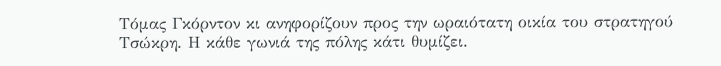Τόμας Γκόρντον κι ανηφορίζουν προς την ωραιότατη οικία του στρατηγού Τσώκρη. Η κάθε γωνιά της πόλης κάτι θυμίζει.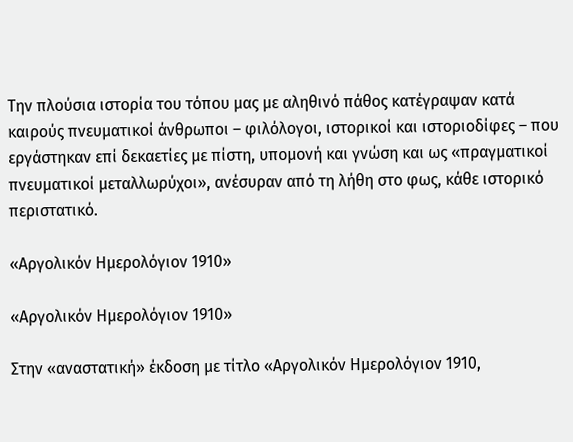Την πλούσια ιστορία του τόπου μας με αληθινό πάθος κατέγραψαν κατά καιρούς πνευματικοί άνθρωποι – φιλόλογοι, ιστορικοί και ιστοριοδίφες – που εργάστηκαν επί δεκαετίες με πίστη, υπομονή και γνώση και ως «πραγματικοί πνευματικοί μεταλλωρύχοι», ανέσυραν από τη λήθη στο φως, κάθε ιστορικό περιστατικό.

«Αργολικόν Ημερολόγιον 1910»

«Αργολικόν Ημερολόγιον 1910»

Στην «αναστατική» έκδοση με τίτλο «Αργολικόν Ημερολόγιον 1910,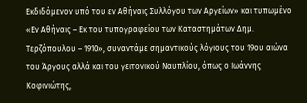Εκδιδόμενον υπό του εν Αθήναις Συλλόγου των Αργείων» και τυπωμένο «Εν Αθήναις – Εκ του τυπογραφείου των Καταστημάτων Δημ. Τερζόπουλου – 1910», συναντάμε σημαντικούς λόγιους του 19ου αιώνα του Άργους αλλά και του γειτονικού Ναυπλίου, όπως ο Ιωάννης Κοφινιώτης,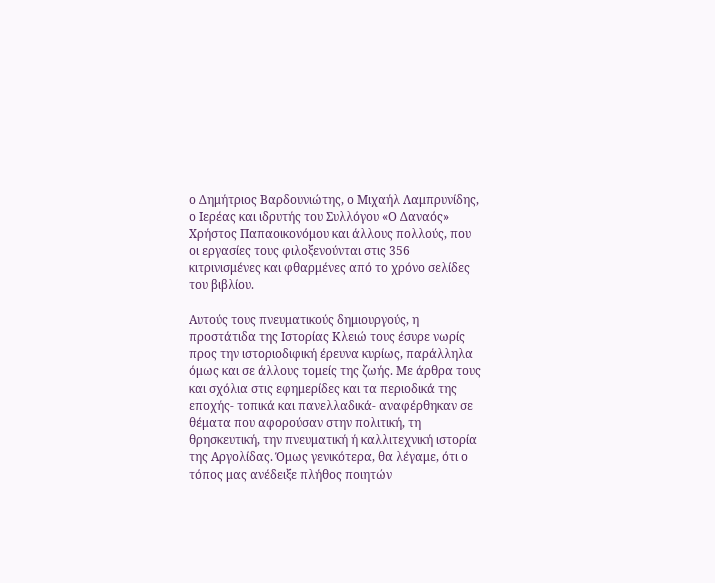ο Δημήτριος Βαρδουνιώτης, ο Μιχαήλ Λαμπρυνίδης, ο Ιερέας και ιδρυτής του Συλλόγου «Ο Δαναός» Χρήστος Παπαοικονόμου και άλλους πολλούς, που οι εργασίες τους φιλοξενούνται στις 356 κιτρινισμένες και φθαρμένες από το χρόνο σελίδες του βιβλίου.

Αυτούς τους πνευματικούς δημιουργούς, η προστάτιδα της Ιστορίας Κλειώ τους έσυρε νωρίς προς την ιστοριοδιφική έρευνα κυρίως, παράλληλα όμως και σε άλλους τομείς της ζωής. Με άρθρα τους και σχόλια στις εφημερίδες και τα περιοδικά της εποχής- τοπικά και πανελλαδικά- αναφέρθηκαν σε θέματα που αφορούσαν στην πολιτική, τη θρησκευτική, την πνευματική ή καλλιτεχνική ιστορία της Αργολίδας. Όμως γενικότερα, θα λέγαμε, ότι ο τόπος μας ανέδειξε πλήθος ποιητών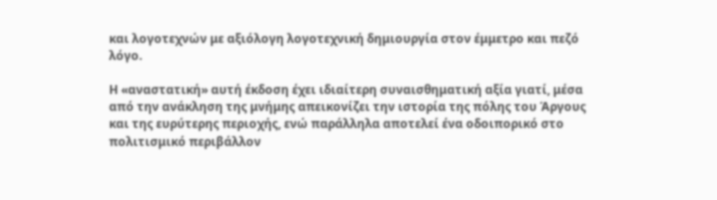και λογοτεχνών με αξιόλογη λογοτεχνική δημιουργία στον έμμετρο και πεζό λόγο.

Η «αναστατική» αυτή έκδοση έχει ιδιαίτερη συναισθηματική αξία γιατί, μέσα από την ανάκληση της μνήμης απεικονίζει την ιστορία της πόλης του Άργους και της ευρύτερης περιοχής, ενώ παράλληλα αποτελεί ένα οδοιπορικό στο πολιτισμικό περιβάλλον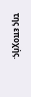της εποχής.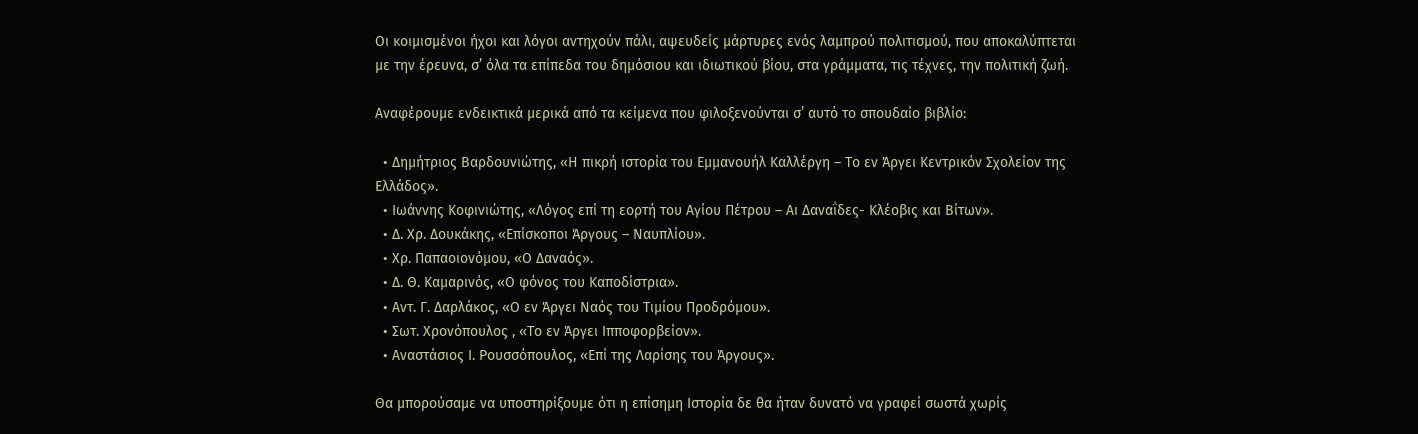Οι κοιμισμένοι ήχοι και λόγοι αντηχούν πάλι, αψευδείς μάρτυρες ενός λαμπρού πολιτισμού, που αποκαλύπτεται με την έρευνα, σ’ όλα τα επίπεδα του δημόσιου και ιδιωτικού βίου, στα γράμματα, τις τέχνες, την πολιτική ζωή.

Αναφέρουμε ενδεικτικά μερικά από τα κείμενα που φιλοξενούνται σ’ αυτό το σπουδαίο βιβλίο:

  • Δημήτριος Βαρδουνιώτης, «Η πικρή ιστορία του Εμμανουήλ Καλλέργη – Το εν Άργει Κεντρικόν Σχολείον της Ελλάδος».
  • Ιωάννης Κοφινιώτης, «Λόγος επί τη εορτή του Αγίου Πέτρου – Αι Δαναΐδες- Κλέοβις και Βίτων».
  • Δ. Χρ. Δουκάκης, «Επίσκοποι Άργους – Ναυπλίου».
  • Χρ. Παπαοιονόμου, «Ο Δαναός».
  • Δ. Θ. Καμαρινός, «Ο φόνος του Καποδίστρια».
  • Αντ. Γ. Δαρλάκος, «Ο εν Άργει Ναός του Τιμίου Προδρόμου».
  • Σωτ. Χρονόπουλος , «Το εν Άργει Ιπποφορβείον».
  • Αναστάσιος Ι. Ρουσσόπουλος, «Επί της Λαρίσης του Άργους».

Θα μπορούσαμε να υποστηρίξουμε ότι η επίσημη Ιστορία δε θα ήταν δυνατό να γραφεί σωστά χωρίς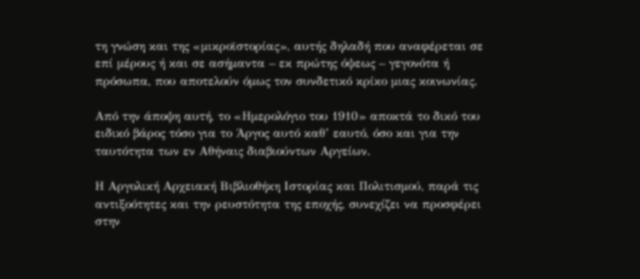τη γνώση και της «μικροϊστορίας», αυτής δηλαδή που αναφέρεται σε επί μέρους ή και σε ασήμαντα – εκ πρώτης όψεως – γεγονότα ή πρόσωπα, που αποτελούν όμως τον συνδετικό κρίκο μιας κοινωνίας.

Από την άποψη αυτή, το «Ημερολόγιο του 1910» αποκτά το δικό του ειδικό βάρος τόσο για το Άργος αυτό καθ’ εαυτό, όσο και για την ταυτότητα των εν Αθήναις διαβιούντων Αργείων.

Η Αργολική Αρχειακή Βιβλιοθήκη Ιστορίας και Πολιτισμού, παρά τις αντιξοότητες και την ρευστότητα της εποχής, συνεχίζει να προσφέρει στην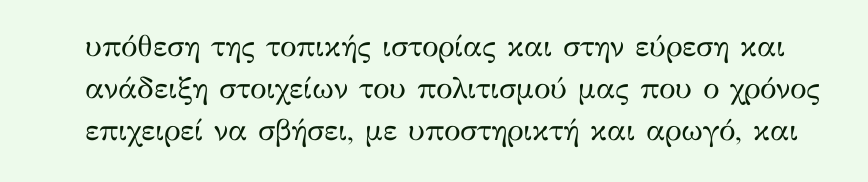υπόθεση της τοπικής ιστορίας και στην εύρεση και ανάδειξη στοιχείων του πολιτισμού μας που ο χρόνος επιχειρεί να σβήσει, με υποστηρικτή και αρωγό, και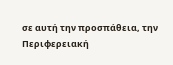σε αυτή την προσπάθεια, την Περιφερειακή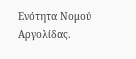Ενότητα Νομού Αργολίδας.